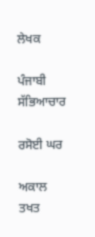ਲੇਖਕ

ਪੰਜਾਬੀ ਸੱਭਿਆਚਾਰ

ਰਸੋਈ ਘਰ

ਅਕਾਲ ਤਖਤ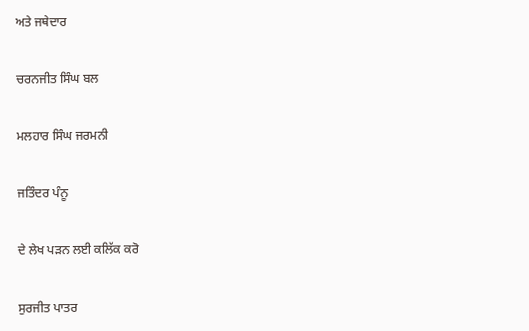ਅਤੇ ਜਥੇਦਾਰ

ਚਰਨਜੀਤ ਸਿੰਘ ਬਲ

ਮਲਹਾਰ ਸਿੰਘ ਜਰਮਨੀ

ਜਤਿੰਦਰ ਪੰਨੂ

ਦੇ ਲੇਖ ਪੜਨ ਲਈ ਕਲਿੱਕ ਕਰੋ

ਸੁਰਜੀਤ ਪਾਤਰ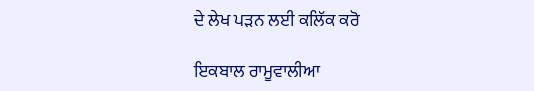ਦੇ ਲੇਖ ਪੜਨ ਲਈ ਕਲਿੱਕ ਕਰੋ

ਇਕਬਾਲ ਰਾਮੂਵਾਲੀਆ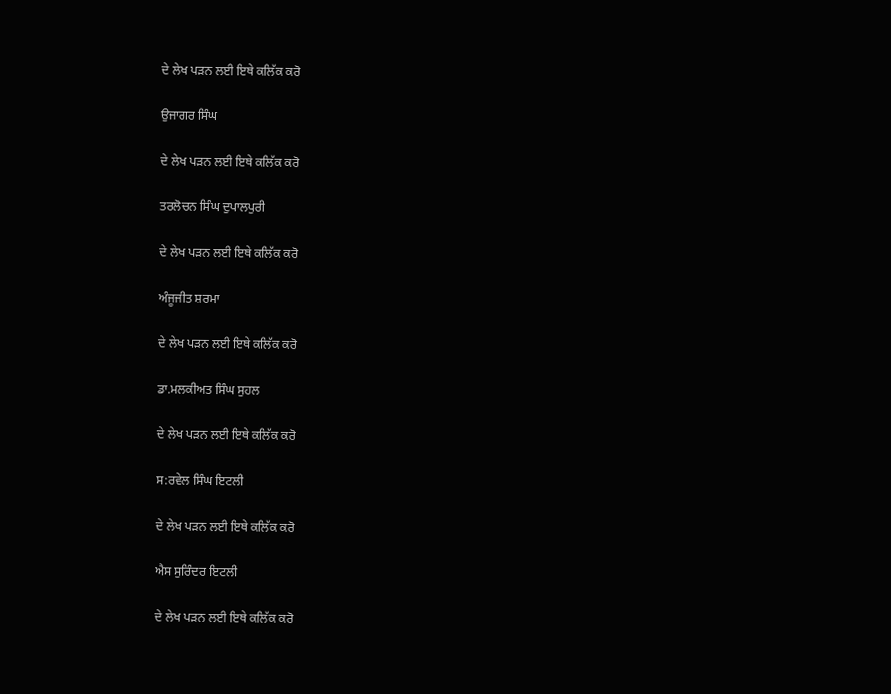ਦੇ ਲੇਖ ਪੜਨ ਲਈ ਇਥੇ ਕਲਿੱਕ ਕਰੋ

ਉਜਾਗਰ ਸਿੰਘ

ਦੇ ਲੇਖ ਪੜਨ ਲਈ ਇਥੇ ਕਲਿੱਕ ਕਰੋ

ਤਰਲੋਚਨ ਸਿੰਘ ਦੁਪਾਲਪੁਰੀ

ਦੇ ਲੇਖ ਪੜਨ ਲਈ ਇਥੇ ਕਲਿੱਕ ਕਰੋ

ਅੰਜੂਜੀਤ ਸ਼ਰਮਾ

ਦੇ ਲੇਖ ਪੜਨ ਲਈ ਇਥੇ ਕਲਿੱਕ ਕਰੋ

ਡਾ.ਮਲਕੀਅਤ ਸਿੰਘ ਸੁਹਲ

ਦੇ ਲੇਖ ਪੜਨ ਲਈ ਇਥੇ ਕਲਿੱਕ ਕਰੋ

ਸ:ਰਵੇਲ ਸਿੰਘ ਇਟਲੀ

ਦੇ ਲੇਖ ਪੜਨ ਲਈ ਇਥੇ ਕਲਿੱਕ ਕਰੋ

ਐਸ ਸੁਰਿੰਦਰ ਇਟਲੀ

ਦੇ ਲੇਖ ਪੜਨ ਲਈ ਇਥੇ ਕਲਿੱਕ ਕਰੋ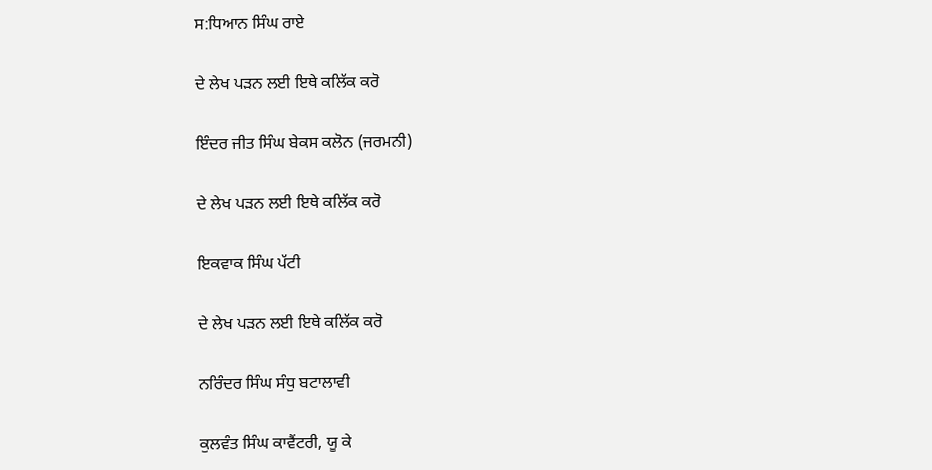ਸ:ਧਿਆਨ ਸਿੰਘ ਰਾਏ

ਦੇ ਲੇਖ ਪੜਨ ਲਈ ਇਥੇ ਕਲਿੱਕ ਕਰੋ

ਇੰਦਰ ਜੀਤ ਸਿੰਘ ਬੇਕਸ ਕਲੋਨ (ਜਰਮਨੀ)

ਦੇ ਲੇਖ ਪੜਨ ਲਈ ਇਥੇ ਕਲਿੱਕ ਕਰੋ

ਇਕਵਾਕ ਸਿੰਘ ਪੱਟੀ

ਦੇ ਲੇਖ ਪੜਨ ਲਈ ਇਥੇ ਕਲਿੱਕ ਕਰੋ

ਨਰਿੰਦਰ ਸਿੰਘ ਸੰਧੁ ਬਟਾਲਾਵੀ

ਕੁਲਵੰਤ ਸਿੰਘ ਕਾਵੈਂਟਰੀ, ਯੂ ਕੇ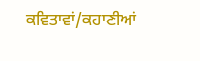ਕਵਿਤਾਵਾਂ/ਕਹਾਣੀਆਂ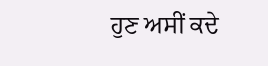ਹੁਣ ਅਸੀਂ ਕਦੇ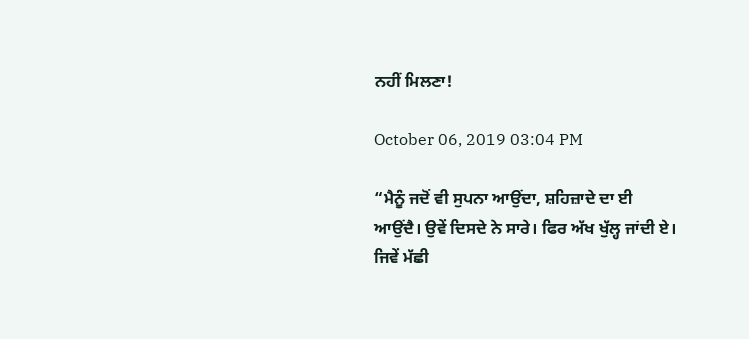ਨਹੀਂ ਮਿਲਣਾ!

October 06, 2019 03:04 PM

“ਮੈਨੂੰ ਜਦੋਂ ਵੀ ਸੁਪਨਾ ਆਉਂਦਾ, ਸ਼ਹਿਜ਼ਾਦੇ ਦਾ ਈ ਆਉਂਦੈ। ਉਵੇਂ ਦਿਸਦੇ ਨੇ ਸਾਰੇ। ਫਿਰ ਅੱਖ ਖੁੱਲ੍ਹ ਜਾਂਦੀ ਏ। ਜਿਵੇਂ ਮੱਛੀ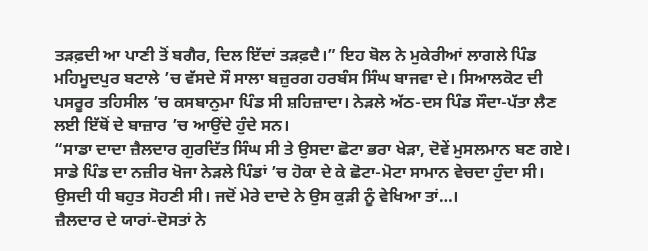ਤੜਫ਼ਦੀ ਆ ਪਾਣੀ ਤੋਂ ਬਗੈਰ, ਦਿਲ ਇੱਦਾਂ ਤੜਫ਼ਦੈ।” ਇਹ ਬੋਲ ਨੇ ਮੁਕੇਰੀਆਂ ਲਾਗਲੇ ਪਿੰਡ ਮਹਿਮੂਦਪੁਰ ਬਟਾਲੇ ’ਚ ਵੱਸਦੇ ਸੌ ਸਾਲਾ ਬਜ਼ੁਰਗ ਹਰਬੰਸ ਸਿੰਘ ਬਾਜਵਾ ਦੇ। ਸਿਆਲਕੋਟ ਦੀ ਪਸਰੂਰ ਤਹਿਸੀਲ ’ਚ ਕਸਬਾਨੁਮਾ ਪਿੰਡ ਸੀ ਸ਼ਹਿਜ਼ਾਦਾ। ਨੇੜਲੇ ਅੱਠ-ਦਸ ਪਿੰਡ ਸੌਦਾ-ਪੱਤਾ ਲੈਣ ਲਈ ਇੱਥੋਂ ਦੇ ਬਾਜ਼ਾਰ ’ਚ ਆਉਂਦੇ ਹੁੰਦੇ ਸਨ।
“ਸਾਡਾ ਦਾਦਾ ਜ਼ੈਲਦਾਰ ਗੁਰਦਿੱਤ ਸਿੰਘ ਸੀ ਤੇ ਉਸਦਾ ਛੋਟਾ ਭਰਾ ਖੇੜਾ, ਦੋਵੇਂ ਮੁਸਲਮਾਨ ਬਣ ਗਏ। ਸਾਡੇ ਪਿੰਡ ਦਾ ਨਜ਼ੀਰ ਖੋਜਾ ਨੇੜਲੇ ਪਿੰਡਾਂ ’ਚ ਹੋਕਾ ਦੇ ਕੇ ਛੋਟਾ-ਮੋਟਾ ਸਾਮਾਨ ਵੇਚਦਾ ਹੁੰਦਾ ਸੀ। ਉਸਦੀ ਧੀ ਬਹੁਤ ਸੋਹਣੀ ਸੀ। ਜਦੋਂ ਮੇਰੇ ਦਾਦੇ ਨੇ ਉਸ ਕੁੜੀ ਨੂੰ ਵੇਖਿਆ ਤਾਂ…।
ਜ਼ੈਲਦਾਰ ਦੇ ਯਾਰਾਂ-ਦੋਸਤਾਂ ਨੇ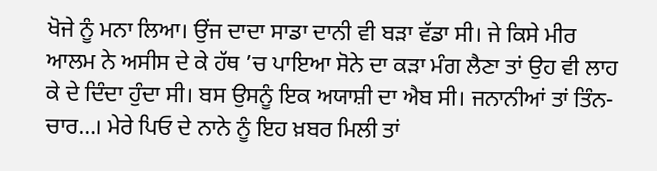ਖੋਜੇ ਨੂੰ ਮਨਾ ਲਿਆ। ਉਂਜ ਦਾਦਾ ਸਾਡਾ ਦਾਨੀ ਵੀ ਬੜਾ ਵੱਡਾ ਸੀ। ਜੇ ਕਿਸੇ ਮੀਰ ਆਲਮ ਨੇ ਅਸੀਸ ਦੇ ਕੇ ਹੱਥ ’ਚ ਪਾਇਆ ਸੋਨੇ ਦਾ ਕੜਾ ਮੰਗ ਲੈਣਾ ਤਾਂ ਉਹ ਵੀ ਲਾਹ ਕੇ ਦੇ ਦਿੰਦਾ ਹੁੰਦਾ ਸੀ। ਬਸ ਉਸਨੂੰ ਇਕ ਅਯਾਸ਼ੀ ਦਾ ਐਬ ਸੀ। ਜਨਾਨੀਆਂ ਤਾਂ ਤਿੰਨ-ਚਾਰ…। ਮੇਰੇ ਪਿਓ ਦੇ ਨਾਨੇ ਨੂੰ ਇਹ ਖ਼ਬਰ ਮਿਲੀ ਤਾਂ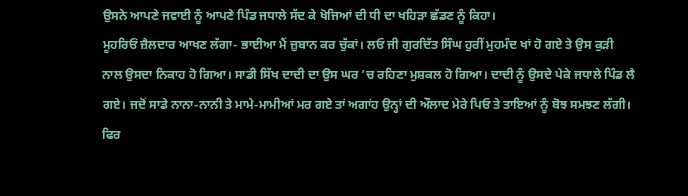ਉਸਨੇ ਆਪਣੇ ਜਵਾਈ ਨੂੰ ਆਪਣੇ ਪਿੰਡ ਜਧਾਲੇ ਸੱਦ ਕੇ ਖੋਜਿਆਂ ਦੀ ਧੀ ਦਾ ਖਹਿੜਾ ਛੱਡਣ ਨੂੰ ਕਿਹਾ।
ਮੂਹਰਿਓਂ ਜ਼ੈਲਦਾਰ ਆਖਣ ਲੱਗਾ- ਭਾਈਆ ਮੈਂ ਜ਼ੁਬਾਨ ਕਰ ਚੁੱਕਾਂ। ਲਓ ਜੀ ਗੁਰਦਿੱਤ ਸਿੰਘ ਹੁਰੀਂ ਮੁਹਮੰਦ ਖਾਂ ਹੋ ਗਏ ਤੇ ਉਸ ਕੁੜੀ ਨਾਲ ਉਸਦਾ ਨਿਕਾਹ ਹੋ ਗਿਆ। ਸਾਡੀ ਸਿੱਖ ਦਾਦੀ ਦਾ ਉਸ ਘਰ ’ਚ ਰਹਿਣਾ ਮੁਸ਼ਕਲ ਹੋ ਗਿਆ। ਦਾਦੀ ਨੂੰ ਉਸਦੇ ਪੇਕੇ ਜਧਾਲੇ ਪਿੰਡ ਲੈ ਗਏ। ਜਦੋਂ ਸਾਡੇ ਨਾਨਾ-ਨਾਨੀ ਤੇ ਮਾਮੇ-ਮਾਮੀਆਂ ਮਰ ਗਏ ਤਾਂ ਅਗਾਂਹ ਉਨ੍ਹਾਂ ਦੀ ਔਲਾਦ ਮੇਰੇ ਪਿਓ ਤੇ ਤਾਇਆਂ ਨੂੰ ਬੋਝ ਸਮਝਣ ਲੱਗੀ। ਫਿਰ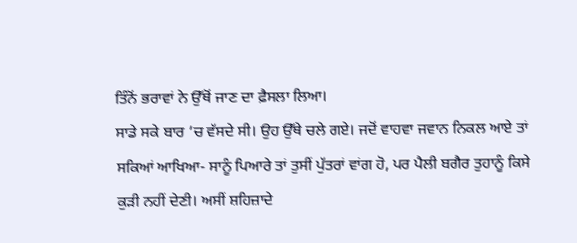ਤਿੰਨੋਂ ਭਰਾਵਾਂ ਨੇ ਉੱਥੋਂ ਜਾਣ ਦਾ ਫ਼ੈਸਲਾ ਲਿਆ।
ਸਾਡੇ ਸਕੇ ਬਾਰ ’ਚ ਵੱਸਦੇ ਸੀ। ਉਹ ਉੱਥੇ ਚਲੇ ਗਏ। ਜਦੋਂ ਵਾਹਵਾ ਜਵਾਨ ਨਿਕਲ ਆਏ ਤਾਂ ਸਕਿਆਂ ਆਖਿਆ- ਸਾਨੂੰ ਪਿਆਰੇ ਤਾਂ ਤੁਸੀਂ ਪੁੱਤਰਾਂ ਵਾਂਗ ਹੋ, ਪਰ ਪੈਲੀ ਬਗੈਰ ਤੁਹਾਨੂੰ ਕਿਸੇ ਕੁੜੀ ਨਹੀਂ ਦੇਣੀ। ਅਸੀਂ ਸ਼ਹਿਜ਼ਾਦੇ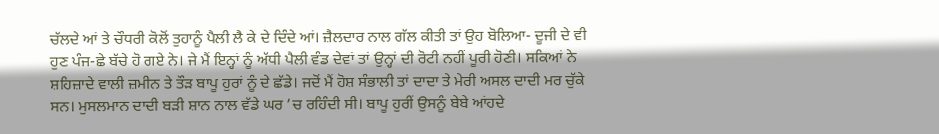ਚੱਲਦੇ ਆਂ ਤੇ ਚੌਧਰੀ ਕੋਲੋਂ ਤੁਹਾਨੂੰ ਪੈਲੀ ਲੈ ਕੇ ਦੇ ਦਿੰਦੇ ਆਂ। ਜ਼ੈਲਦਾਰ ਨਾਲ ਗੱਲ ਕੀਤੀ ਤਾਂ ਉਹ ਬੋਲਿਆ- ਦੂਜੀ ਦੇ ਵੀ ਹੁਣ ਪੰਜ-ਛੇ ਬੱਚੇ ਹੋ ਗਏ ਨੇ। ਜੇ ਮੈਂ ਇਨ੍ਹਾਂ ਨੂੰ ਅੱਧੀ ਪੈਲੀ ਵੰਡ ਦੇਵਾਂ ਤਾਂ ਉਨ੍ਹਾਂ ਦੀ ਰੋਟੀ ਨਹੀਂ ਪੂਰੀ ਹੋਣੀ। ਸਕਿਆਂ ਨੇ ਸ਼ਹਿਜ਼ਾਦੇ ਵਾਲੀ ਜ਼ਮੀਨ ਤੇ ਤੌੜ ਬਾਪੂ ਹੁਰਾਂ ਨੂੰ ਦੇ ਛੱਡੇ। ਜਦੋਂ ਮੈਂ ਹੋਸ਼ ਸੰਭਾਲੀ ਤਾਂ ਦਾਦਾ ਤੇ ਮੇਰੀ ਅਸਲ ਦਾਦੀ ਮਰ ਚੁੱਕੇ ਸਨ। ਮੁਸਲਮਾਨ ਦਾਦੀ ਬੜੀ ਸ਼ਾਨ ਨਾਲ ਵੱਡੇ ਘਰ ’ਚ ਰਹਿੰਦੀ ਸੀ। ਬਾਪੂ ਹੁਰੀਂ ਉਸਨੂੰ ਬੇਬੇ ਆਂਹਦੇ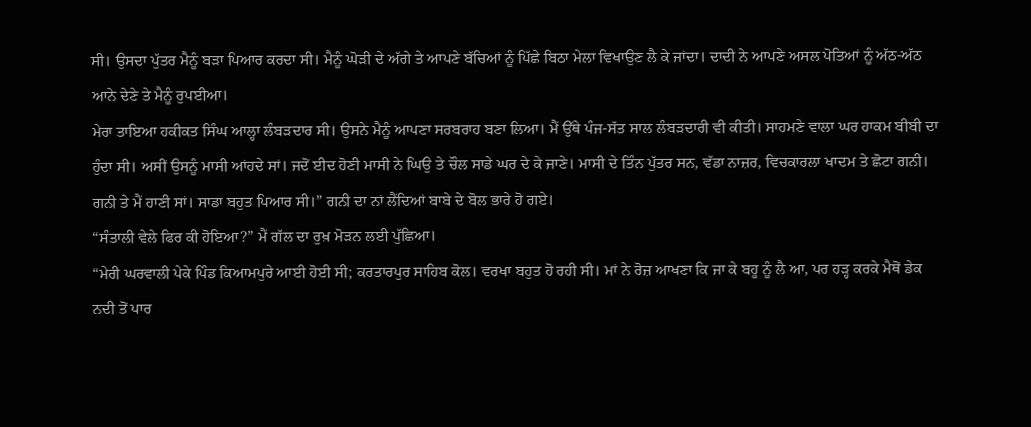ਸੀ। ਉਸਦਾ ਪੁੱਤਰ ਮੈਨੂੰ ਬੜਾ ਪਿਆਰ ਕਰਦਾ ਸੀ। ਮੈਨੂੰ ਘੋੜੀ ਦੇ ਅੱਗੇ ਤੇ ਆਪਣੇ ਬੱਚਿਆਂ ਨੂੰ ਪਿੱਛੇ ਬਿਠਾ ਮੇਲਾ ਵਿਖਾਉਣ ਲੈ ਕੇ ਜਾਂਦਾ। ਦਾਦੀ ਨੇ ਆਪਣੇ ਅਸਲ ਪੋਤਿਆਂ ਨੂੰ ਅੱਠ-ਅੱਠ ਆਨੇ ਦੇਣੇ ਤੇ ਮੈਨੂੰ ਰੁਪਈਆ।
ਮੇਰਾ ਤਾਇਆ ਹਕੀਕਤ ਸਿੰਘ ਆਲ੍ਹਾ ਲੰਬੜਦਾਰ ਸੀ। ਉਸਨੇ ਮੈਨੂੰ ਆਪਣਾ ਸਰਬਰਾਹ ਬਣਾ ਲਿਆ। ਮੈਂ ਉੱਥੇ ਪੰਜ-ਸੱਤ ਸਾਲ ਲੰਬੜਦਾਰੀ ਵੀ ਕੀਤੀ। ਸਾਹਮਣੇ ਵਾਲਾ ਘਰ ਹਾਕਮ ਬੀਬੀ ਦਾ ਹੁੰਦਾ ਸੀ। ਅਸੀਂ ਉਸਨੂੰ ਮਾਸੀ ਆਂਹਦੇ ਸਾਂ। ਜਦੋਂ ਈਦ ਹੋਣੀ ਮਾਸੀ ਨੇ ਘਿਉ ਤੇ ਚੌਲ ਸਾਡੇ ਘਰ ਦੇ ਕੇ ਜਾਣੇ। ਮਾਸੀ ਦੇ ਤਿੰਨ ਪੁੱਤਰ ਸਨ, ਵੱਡਾ ਨਾਜ਼ਰ, ਵਿਚਕਾਰਲਾ ਖਾਦਮ ਤੇ ਛੋਟਾ ਗਨੀ। ਗਨੀ ਤੇ ਮੈਂ ਹਾਣੀ ਸਾਂ। ਸਾਡਾ ਬਹੁਤ ਪਿਆਰ ਸੀ।” ਗਨੀ ਦਾ ਨਾਂ ਲੈਂਦਿਆਂ ਬਾਬੇ ਦੇ ਬੋਲ ਭਾਰੇ ਹੋ ਗਏ।
“ਸੰਤਾਲੀ ਵੇਲੇ ਫਿਰ ਕੀ ਹੋਇਆ?” ਮੈਂ ਗੱਲ ਦਾ ਰੁਖ਼ ਮੋੜਨ ਲਈ ਪੁੱਛਿਆ।
“ਮੇਰੀ ਘਰਵਾਲੀ ਪੇਕੇ ਪਿੰਡ ਕਿਆਮਪੁਰੇ ਆਈ ਹੋਈ ਸੀ; ਕਰਤਾਰਪੁਰ ਸਾਹਿਬ ਕੋਲ। ਵਰਖਾ ਬਹੁਤ ਹੋ ਰਹੀ ਸੀ। ਮਾਂ ਨੇ ਰੋਜ਼ ਆਖਣਾ ਕਿ ਜਾ ਕੇ ਬਹੂ ਨੂੰ ਲੈ ਆ, ਪਰ ਹੜ੍ਹ ਕਰਕੇ ਮੈਥੋਂ ਡੇਕ ਨਦੀ ਤੋਂ ਪਾਰ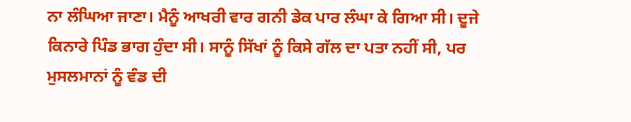ਨਾ ਲੰਘਿਆ ਜਾਣਾ। ਮੈਨੂੰ ਆਖਰੀ ਵਾਰ ਗਨੀ ਡੇਕ ਪਾਰ ਲੰਘਾ ਕੇ ਗਿਆ ਸੀ। ਦੂਜੇ ਕਿਨਾਰੇ ਪਿੰਡ ਭਾਗ ਹੁੰਦਾ ਸੀ। ਸਾਨੂੰ ਸਿੱਖਾਂ ਨੂੰ ਕਿਸੇ ਗੱਲ ਦਾ ਪਤਾ ਨਹੀਂ ਸੀ, ਪਰ ਮੁਸਲਮਾਨਾਂ ਨੂੰ ਵੰਡ ਦੀ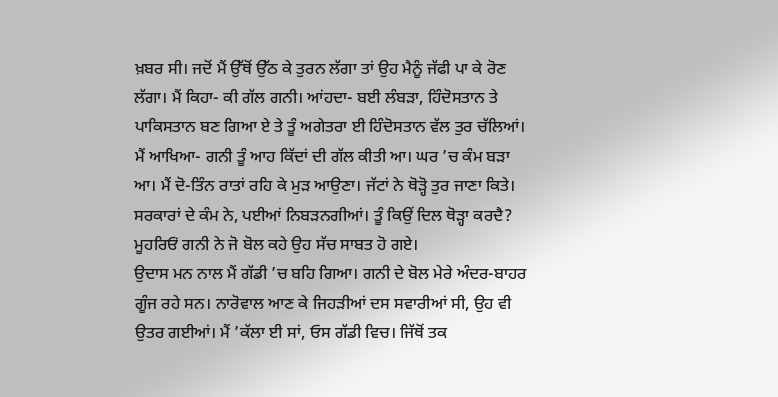ਖ਼ਬਰ ਸੀ। ਜਦੋਂ ਮੈਂ ਉੱਥੋਂ ਉੱਠ ਕੇ ਤੁਰਨ ਲੱਗਾ ਤਾਂ ਉਹ ਮੈਨੂੰ ਜੱਫੀ ਪਾ ਕੇ ਰੋਣ ਲੱਗਾ। ਮੈਂ ਕਿਹਾ- ਕੀ ਗੱਲ ਗਨੀ। ਆਂਹਦਾ- ਬਈ ਲੰਬੜਾ, ਹਿੰਦੋਸਤਾਨ ਤੇ ਪਾਕਿਸਤਾਨ ਬਣ ਗਿਆ ਏ ਤੇ ਤੂੰ ਅਗੇਤਰਾ ਈ ਹਿੰਦੋਸਤਾਨ ਵੱਲ ਤੁਰ ਚੱਲਿਆਂ। ਮੈਂ ਆਖਿਆ- ਗਨੀ ਤੂੰ ਆਹ ਕਿੱਦਾਂ ਦੀ ਗੱਲ ਕੀਤੀ ਆ। ਘਰ ’ਚ ਕੰਮ ਬੜਾ ਆ। ਮੈਂ ਦੋ-ਤਿੰਨ ਰਾਤਾਂ ਰਹਿ ਕੇ ਮੁੜ ਆਉਣਾ। ਜੱਟਾਂ ਨੇ ਥੋੜ੍ਹੋ ਤੁਰ ਜਾਣਾ ਕਿਤੇ। ਸਰਕਾਰਾਂ ਦੇ ਕੰਮ ਨੇ, ਪਈਆਂ ਨਿਬੜਨਗੀਆਂ। ਤੂੰ ਕਿਉਂ ਦਿਲ ਥੋੜ੍ਹਾ ਕਰਦੈ? ਮੂਹਰਿਓਂ ਗਨੀ ਨੇ ਜੋ ਬੋਲ ਕਹੇ ਉਹ ਸੱਚ ਸਾਬਤ ਹੋ ਗਏ।
ਉਦਾਸ ਮਨ ਨਾਲ ਮੈਂ ਗੱਡੀ ’ਚ ਬਹਿ ਗਿਆ। ਗਨੀ ਦੇ ਬੋਲ ਮੇਰੇ ਅੰਦਰ-ਬਾਹਰ ਗੂੰਜ ਰਹੇ ਸਨ। ਨਾਰੋਵਾਲ ਆਣ ਕੇ ਜਿਹੜੀਆਂ ਦਸ ਸਵਾਰੀਆਂ ਸੀ, ਉਹ ਵੀ ਉਤਰ ਗਈਆਂ। ਮੈਂ ’ਕੱਲਾ ਈ ਸਾਂ, ਓਸ ਗੱਡੀ ਵਿਚ। ਜਿੱਥੋਂ ਤਕ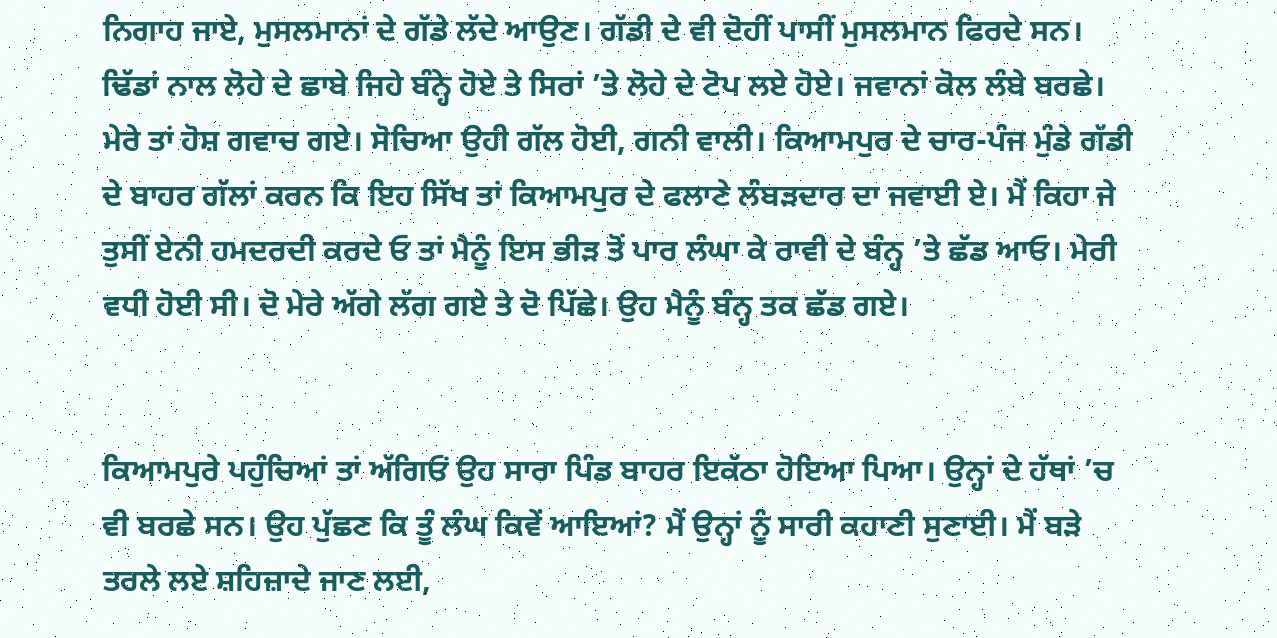ਨਿਗਾਹ ਜਾਏ, ਮੁਸਲਮਾਨਾਂ ਦੇ ਗੱਡੇ ਲੱਦੇ ਆਉਣ। ਗੱਡੀ ਦੇ ਵੀ ਦੋਹੀਂ ਪਾਸੀਂ ਮੁਸਲਮਾਨ ਫਿਰਦੇ ਸਨ। ਢਿੱਡਾਂ ਨਾਲ ਲੋਹੇ ਦੇ ਛਾਬੇ ਜਿਹੇ ਬੰਨ੍ਹੇ ਹੋਏ ਤੇ ਸਿਰਾਂ ’ਤੇ ਲੋਹੇ ਦੇ ਟੋਪ ਲਏ ਹੋਏ। ਜਵਾਨਾਂ ਕੋਲ ਲੰਬੇ ਬਰਛੇ। ਮੇਰੇ ਤਾਂ ਹੋਸ਼ ਗਵਾਚ ਗਏ। ਸੋਚਿਆ ਉਹੀ ਗੱਲ ਹੋਈ, ਗਨੀ ਵਾਲੀ। ਕਿਆਮਪੁਰ ਦੇ ਚਾਰ-ਪੰਜ ਮੁੰਡੇ ਗੱਡੀ ਦੇ ਬਾਹਰ ਗੱਲਾਂ ਕਰਨ ਕਿ ਇਹ ਸਿੱਖ ਤਾਂ ਕਿਆਮਪੁਰ ਦੇ ਫਲਾਣੇ ਲੰਬੜਦਾਰ ਦਾ ਜਵਾਈ ਏ। ਮੈਂ ਕਿਹਾ ਜੇ ਤੁਸੀਂ ਏਨੀ ਹਮਦਰਦੀ ਕਰਦੇ ਓ ਤਾਂ ਮੈਨੂੰ ਇਸ ਭੀੜ ਤੋਂ ਪਾਰ ਲੰਘਾ ਕੇ ਰਾਵੀ ਦੇ ਬੰਨ੍ਹ ’ਤੇ ਛੱਡ ਆਓ। ਮੇਰੀ ਵਧੀ ਹੋਈ ਸੀ। ਦੋ ਮੇਰੇ ਅੱਗੇ ਲੱਗ ਗਏ ਤੇ ਦੋ ਪਿੱਛੇ। ਉਹ ਮੈਨੂੰ ਬੰਨ੍ਹ ਤਕ ਛੱਡ ਗਏ।


ਕਿਆਮਪੁਰੇ ਪਹੁੰਚਿਆਂ ਤਾਂ ਅੱਗਿਓਂ ਉਹ ਸਾਰਾ ਪਿੰਡ ਬਾਹਰ ਇਕੱਠਾ ਹੋਇਆ ਪਿਆ। ਉਨ੍ਹਾਂ ਦੇ ਹੱਥਾਂ ’ਚ ਵੀ ਬਰਛੇ ਸਨ। ਉਹ ਪੁੱਛਣ ਕਿ ਤੂੰ ਲੰਘ ਕਿਵੇਂ ਆਇਆਂ? ਮੈਂ ਉਨ੍ਹਾਂ ਨੂੰ ਸਾਰੀ ਕਹਾਣੀ ਸੁਣਾਈ। ਮੈਂ ਬੜੇ ਤਰਲੇ ਲਏ ਸ਼ਹਿਜ਼ਾਦੇ ਜਾਣ ਲਈ,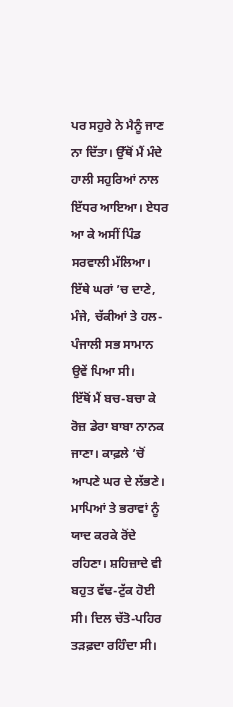ਪਰ ਸਹੁਰੇ ਨੇ ਮੈਨੂੰ ਜਾਣ ਨਾ ਦਿੱਤਾ। ਉੱਥੋਂ ਮੈਂ ਮੰਦੇ ਹਾਲੀ ਸਹੁਰਿਆਂ ਨਾਲ ਇੱਧਰ ਆਇਆ। ਏਧਰ ਆ ਕੇ ਅਸੀਂ ਪਿੰਡ ਸਰਵਾਲੀ ਮੱਲਿਆ। ਇੱਥੇ ਘਰਾਂ ’ਚ ਦਾਣੇ, ਮੰਜੇ, ਚੱਕੀਆਂ ਤੇ ਹਲ-ਪੰਜਾਲੀ ਸਭ ਸਾਮਾਨ ਉਵੇਂ ਪਿਆ ਸੀ।
ਇੱਥੋਂ ਮੈਂ ਬਚ-ਬਚਾ ਕੇ ਰੋਜ਼ ਡੇਰਾ ਬਾਬਾ ਨਾਨਕ ਜਾਣਾ। ਕਾਫ਼ਲੇ ’ਚੋਂ ਆਪਣੇ ਘਰ ਦੇ ਲੱਭਣੇ। ਮਾਪਿਆਂ ਤੇ ਭਰਾਵਾਂ ਨੂੰ ਯਾਦ ਕਰਕੇ ਰੋਂਦੇ ਰਹਿਣਾ। ਸ਼ਹਿਜ਼ਾਦੇ ਵੀ ਬਹੁਤ ਵੱਢ-ਟੁੱਕ ਹੋਈ ਸੀ। ਦਿਲ ਚੱਤੋ-ਪਹਿਰ ਤੜਫ਼ਦਾ ਰਹਿੰਦਾ ਸੀ।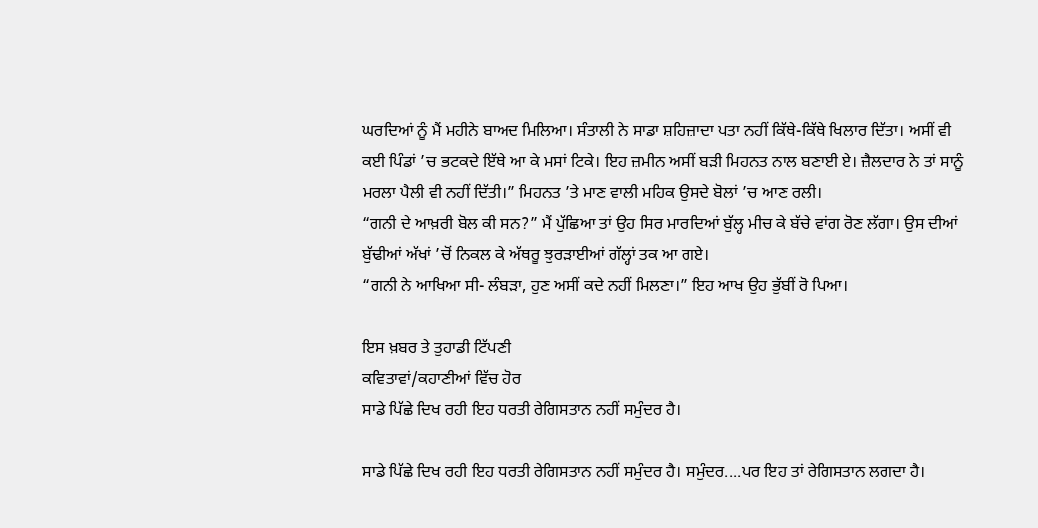ਘਰਦਿਆਂ ਨੂੰ ਮੈਂ ਮਹੀਨੇ ਬਾਅਦ ਮਿਲਿਆ। ਸੰਤਾਲੀ ਨੇ ਸਾਡਾ ਸ਼ਹਿਜ਼ਾਦਾ ਪਤਾ ਨਹੀਂ ਕਿੱਥੇ-ਕਿੱਥੇ ਖਿਲਾਰ ਦਿੱਤਾ। ਅਸੀਂ ਵੀ ਕਈ ਪਿੰਡਾਂ ’ਚ ਭਟਕਦੇ ਇੱਥੇ ਆ ਕੇ ਮਸਾਂ ਟਿਕੇ। ਇਹ ਜ਼ਮੀਨ ਅਸੀਂ ਬੜੀ ਮਿਹਨਤ ਨਾਲ ਬਣਾਈ ਏ। ਜ਼ੈਲਦਾਰ ਨੇ ਤਾਂ ਸਾਨੂੰ ਮਰਲਾ ਪੈਲੀ ਵੀ ਨਹੀਂ ਦਿੱਤੀ।” ਮਿਹਨਤ ’ਤੇ ਮਾਣ ਵਾਲੀ ਮਹਿਕ ਉਸਦੇ ਬੋਲਾਂ ’ਚ ਆਣ ਰਲੀ।
“ਗਨੀ ਦੇ ਆਖ਼ਰੀ ਬੋਲ ਕੀ ਸਨ?” ਮੈਂ ਪੁੱਛਿਆ ਤਾਂ ਉਹ ਸਿਰ ਮਾਰਦਿਆਂ ਬੁੱਲ੍ਹ ਮੀਚ ਕੇ ਬੱਚੇ ਵਾਂਗ ਰੋਣ ਲੱਗਾ। ਉਸ ਦੀਆਂ ਬੁੱਢੀਆਂ ਅੱਖਾਂ ’ਚੋਂ ਨਿਕਲ ਕੇ ਅੱਥਰੂ ਝੁਰੜਾਈਆਂ ਗੱਲ੍ਹਾਂ ਤਕ ਆ ਗਏ।
“ਗਨੀ ਨੇ ਆਖਿਆ ਸੀ- ਲੰਬੜਾ, ਹੁਣ ਅਸੀਂ ਕਦੇ ਨਹੀਂ ਮਿਲਣਾ।” ਇਹ ਆਖ ਉਹ ਭੁੱਬੀਂ ਰੋ ਪਿਆ।

ਇਸ ਖ਼ਬਰ ਤੇ ਤੁਹਾਡੀ ਟਿੱਪਣੀ
ਕਵਿਤਾਵਾਂ/ਕਹਾਣੀਆਂ ਵਿੱਚ ਹੋਰ
ਸਾਡੇ ਪਿੱਛੇ ਦਿਖ ਰਹੀ ਇਹ ਧਰਤੀ ਰੇਗਿਸਤਾਨ ਨਹੀਂ ਸਮੁੰਦਰ ਹੈ।

ਸਾਡੇ ਪਿੱਛੇ ਦਿਖ ਰਹੀ ਇਹ ਧਰਤੀ ਰੇਗਿਸਤਾਨ ਨਹੀਂ ਸਮੁੰਦਰ ਹੈ। ਸਮੁੰਦਰ....ਪਰ ਇਹ ਤਾਂ ਰੇਗਿਸਤਾਨ ਲਗਦਾ ਹੈ।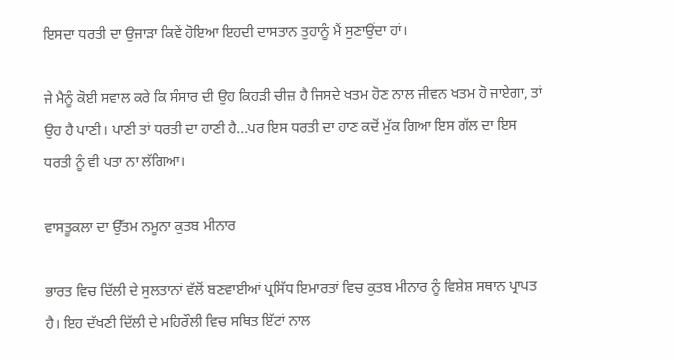ਇਸਦਾ ਧਰਤੀ ਦਾ ਉਜਾੜਾ ਕਿਵੇਂ ਹੋਇਆ ਇਹਦੀ ਦਾਸਤਾਨ ਤੁਹਾਨੂੰ ਮੈਂ ਸੁਣਾਉਂਦਾ ਹਾਂ।

ਜੇ ਮੈਨੂੰ ਕੋਈ ਸਵਾਲ ਕਰੇ ਕਿ ਸੰਸਾਰ ਦੀ ਉਹ ਕਿਹੜੀ ਚੀਜ਼ ਹੈ ਜਿਸਦੇ ਖਤਮ ਹੋਣ ਨਾਲ ਜੀਵਨ ਖਤਮ ਹੋ ਜਾਏਗਾ, ਤਾਂ ਉਹ ਹੈ ਪਾਣੀ। ਪਾਣੀ ਤਾਂ ਧਰਤੀ ਦਾ ਹਾਣੀ ਹੈ...ਪਰ ਇਸ ਧਰਤੀ ਦਾ ਹਾਣ ਕਦੋਂ ਮੁੱਕ ਗਿਆ ਇਸ ਗੱਲ ਦਾ ਇਸ ਧਰਤੀ ਨੂੰ ਵੀ ਪਤਾ ਨਾ ਲੱਗਿਆ।

ਵਾਸਤੂਕਲਾ ਦਾ ਉੱਤਮ ਨਮੂਨਾ ਕੁਤਬ ਮੀਨਾਰ

ਭਾਰਤ ਵਿਚ ਦਿੱਲੀ ਦੇ ਸੁਲਤਾਨਾਂ ਵੱਲੋਂ ਬਣਵਾਈਆਂ ਪ੍ਰਸਿੱਧ ਇਮਾਰਤਾਂ ਵਿਚ ਕੁਤਬ ਮੀਨਾਰ ਨੂੰ ਵਿਸ਼ੇਸ਼ ਸਥਾਨ ਪ੍ਰਾਪਤ ਹੈ। ਇਹ ਦੱਖਣੀ ਦਿੱਲੀ ਦੇ ਮਹਿਰੌਲੀ ਵਿਚ ਸਥਿਤ ਇੱਟਾਂ ਨਾਲ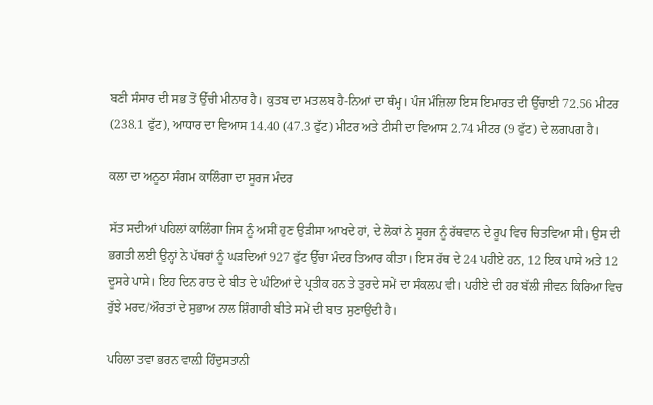ਬਣੀ ਸੰਸਾਰ ਦੀ ਸਭ ਤੋਂ ਉੱਚੀ ਮੀਨਾਰ ਹੈ। ਕੁਤਬ ਦਾ ਮਤਲਬ ਹੈ-ਨਿਆਂ ਦਾ ਥੰਮ੍ਹ। ਪੰਜ ਮੰਜ਼ਿਲਾ ਇਸ ਇਮਾਰਤ ਦੀ ਉੱਚਾਈ 72.56 ਮੀਟਰ (238.1 ਫੁੱਟ), ਆਧਾਰ ਦਾ ਵਿਆਸ 14.40 (47.3 ਫੁੱਟ) ਮੀਟਰ ਅਤੇ ਟੀਸੀ ਦਾ ਵਿਆਸ 2.74 ਮੀਟਰ (9 ਫੁੱਟ) ਦੇ ਲਗਪਗ ਹੈ।

ਕਲਾ ਦਾ ਅਨੂਠਾ ਸੰਗਮ ਕਾਲਿੰਗਾ ਦਾ ਸੂਰਜ ਮੰਦਰ

ਸੱਤ ਸਦੀਆਂ ਪਹਿਲਾਂ ਕਾਲਿੰਗਾ ਜਿਸ ਨੂੰ ਅਸੀਂ ਹੁਣ ਉੜੀਸਾ ਆਖਦੇ ਹਾਂ, ਦੇ ਲੋਕਾਂ ਨੇ ਸੂਰਜ ਨੂੰ ਰੱਥਵਾਨ ਦੇ ਰੂਪ ਵਿਚ ਚਿਤਵਿਆ ਸੀ। ਉਸ ਦੀ ਭਗਤੀ ਲਈ ਉਨ੍ਹਾਂ ਨੇ ਪੱਥਰਾਂ ਨੂੰ ਘੜਦਿਆਂ 927 ਫੁੱਟ ਉੱਚਾ ਮੰਦਰ ਤਿਆਰ ਕੀਤਾ। ਇਸ ਰੱਥ ਦੇ 24 ਪਹੀਏ ਹਨ, 12 ਇਕ ਪਾਸੇ ਅਤੇ 12 ਦੂਸਰੇ ਪਾਸੇ। ਇਹ ਦਿਨ ਰਾਤ ਦੇ ਬੀਤ ਦੇ ਘੰਟਿਆਂ ਦੇ ਪ੍ਰਤੀਕ ਹਨ ਤੇ ਤੁਰਦੇ ਸਮੇਂ ਦਾ ਸੰਕਲਪ ਵੀ। ਪਹੀਏ ਦੀ ਹਰ ਬੱਲੀ ਜੀਵਨ ਕਿਰਿਆ ਵਿਚ ਰੁੱਝੇ ਮਰਦ/ਔਰਤਾਂ ਦੇ ਸੁਭਾਅ ਨਾਲ ਸ਼ਿੰਗਾਰੀ ਬੀਤੇ ਸਮੇਂ ਦੀ ਬਾਤ ਸੁਣਾਉਂਦੀ ਹੈ।

ਪਹਿਲਾ ਤਵਾ ਭਰਨ ਵਾਲ਼ੀ ਹਿੰਦੁਸਤਾਨੀ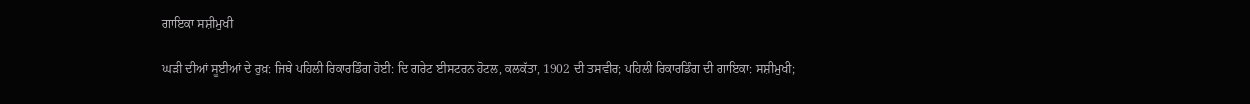ਗਾਇਕਾ ਸਸ਼ੀਮੁਖੀ

ਘੜੀ ਦੀਆਂ ਸੂਈਆਂ ਦੇ ਰੁਖ਼: ਜਿਥੇ ਪਹਿਲੀ ਰਿਕਾਰਡਿੰਗ ਹੋਈ: ਦਿ ਗਰੇਟ ਈਸਟਰਨ ਹੋਟਲ, ਕਲਕੱਤਾ, 1902 ਦੀ ਤਸਵੀਰ; ਪਹਿਲੀ ਰਿਕਾਰਡਿੰਗ ਦੀ ਗਾਇਕਾ: ਸਸ਼ੀਮੁਖੀ;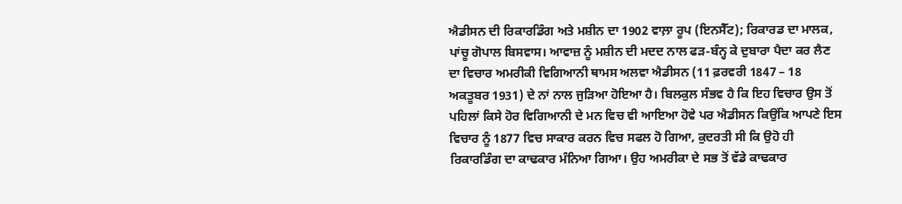ਐਡੀਸਨ ਦੀ ਰਿਕਾਰਡਿੰਗ ਅਤੇ ਮਸ਼ੀਨ ਦਾ 1902 ਵਾਲ਼ਾ ਰੂਪ (ਇਨਸੈੱਟ); ਰਿਕਾਰਡ ਦਾ ਮਾਲਕ, ਪਾਂਚੂ ਗੋਪਾਲ ਬਿਸਵਾਸ। ਆਵਾਜ਼ ਨੂੰ ਮਸ਼ੀਨ ਦੀ ਮਦਦ ਨਾਲ ਫੜ-ਬੰਨ੍ਹ ਕੇ ਦੁਬਾਰਾ ਪੈਦਾ ਕਰ ਲੈਣ ਦਾ ਵਿਚਾਰ ਅਮਰੀਕੀ ਵਿਗਿਆਨੀ ਥਾਮਸ ਅਲਵਾ ਐਡੀਸਨ (11 ਫ਼ਰਵਰੀ 1847 – 18 ਅਕਤੂਬਰ 1931) ਦੇ ਨਾਂ ਨਾਲ ਜੁੜਿਆ ਹੋਇਆ ਹੈ। ਬਿਲਕੁਲ ਸੰਭਵ ਹੈ ਕਿ ਇਹ ਵਿਚਾਰ ਉਸ ਤੋਂ ਪਹਿਲਾਂ ਕਿਸੇ ਹੋਰ ਵਿਗਿਆਨੀ ਦੇ ਮਨ ਵਿਚ ਵੀ ਆਇਆ ਹੋਵੇ ਪਰ ਐਡੀਸਨ ਕਿਉਂਕਿ ਆਪਣੇ ਇਸ ਵਿਚਾਰ ਨੂੰ 1877 ਵਿਚ ਸਾਕਾਰ ਕਰਨ ਵਿਚ ਸਫਲ ਹੋ ਗਿਆ, ਕੁਦਰਤੀ ਸੀ ਕਿ ਉਹੋ ਹੀ ਰਿਕਾਰਡਿੰਗ ਦਾ ਕਾਢਕਾਰ ਮੰਨਿਆ ਗਿਆ। ਉਹ ਅਮਰੀਕਾ ਦੇ ਸਭ ਤੋਂ ਵੱਡੇ ਕਾਢਕਾਰ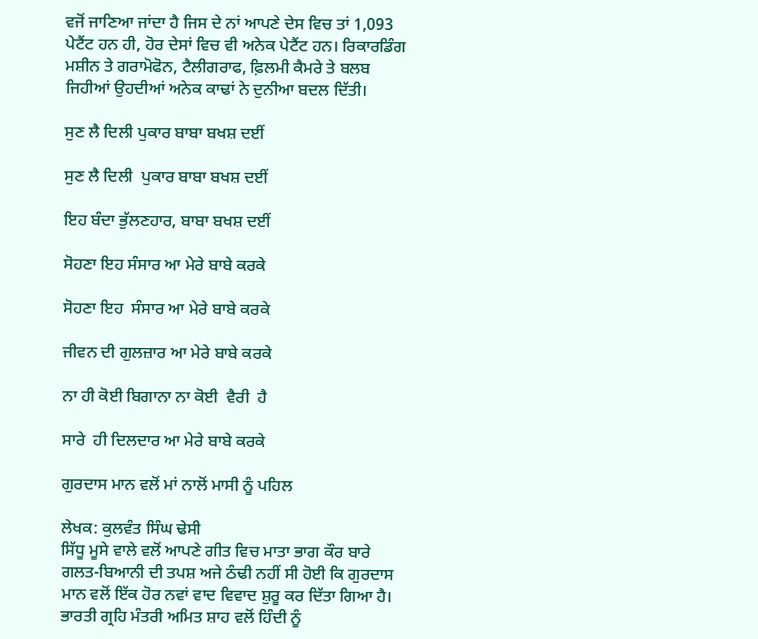ਵਜੋਂ ਜਾਣਿਆ ਜਾਂਦਾ ਹੈ ਜਿਸ ਦੇ ਨਾਂ ਆਪਣੇ ਦੇਸ ਵਿਚ ਤਾਂ 1,093 ਪੇਟੈਂਟ ਹਨ ਹੀ, ਹੋਰ ਦੇਸਾਂ ਵਿਚ ਵੀ ਅਨੇਕ ਪੇਟੈਂਟ ਹਨ। ਰਿਕਾਰਡਿੰਗ ਮਸ਼ੀਨ ਤੇ ਗਰਾਮੋਫੋਨ, ਟੈਲੀਗਰਾਫ, ਫ਼ਿਲਮੀ ਕੈਮਰੇ ਤੇ ਬਲਬ ਜਿਹੀਆਂ ਉਹਦੀਆਂ ਅਨੇਕ ਕਾਢਾਂ ਨੇ ਦੁਨੀਆ ਬਦਲ ਦਿੱਤੀ।

ਸੁਣ ਲੈ ਦਿਲੀ ਪੁਕਾਰ ਬਾਬਾ ਬਖਸ਼ ਦਈਂ

ਸੁਣ ਲੈ ਦਿਲੀ  ਪੁਕਾਰ ਬਾਬਾ ਬਖਸ਼ ਦਈਂ

ਇਹ ਬੰਦਾ ਭੁੱਲਣਹਾਰ, ਬਾਬਾ ਬਖਸ਼ ਦਈਂ

ਸੋਹਣਾ ਇਹ ਸੰਸਾਰ ਆ ਮੇਰੇ ਬਾਬੇ ਕਰਕੇ

ਸੋਹਣਾ ਇਹ  ਸੰਸਾਰ ਆ ਮੇਰੇ ਬਾਬੇ ਕਰਕੇ

ਜੀਵਨ ਦੀ ਗੁਲਜ਼ਾਰ ਆ ਮੇਰੇ ਬਾਬੇ ਕਰਕੇ

ਨਾ ਹੀ ਕੋਈ ਬਿਗਾਨਾ ਨਾ ਕੋਈ  ਵੈਰੀ  ਹੈ

ਸਾਰੇ  ਹੀ ਦਿਲਦਾਰ ਆ ਮੇਰੇ ਬਾਬੇ ਕਰਕੇ

ਗੁਰਦਾਸ ਮਾਨ ਵਲੋਂ ਮਾਂ ਨਾਲੋਂ ਮਾਸੀ ਨੂੰ ਪਹਿਲ

ਲੇਖਕ: ਕੁਲਵੰਤ ਸਿੰਘ ਢੇਸੀ
ਸਿੱਧੂ ਮੂਸੇ ਵਾਲੇ ਵਲੋਂ ਆਪਣੇ ਗੀਤ ਵਿਚ ਮਾਤਾ ਭਾਗ ਕੌਰ ਬਾਰੇ ਗਲਤ-ਬਿਆਨੀ ਦੀ ਤਪਸ਼ ਅਜੇ ਠੰਢੀ ਨਹੀਂ ਸੀ ਹੋਈ ਕਿ ਗੁਰਦਾਸ ਮਾਨ ਵਲੋਂ ਇੱਕ ਹੋਰ ਨਵਾਂ ਵਾਦ ਵਿਵਾਦ ਸ਼ੁਰੂ ਕਰ ਦਿੱਤਾ ਗਿਆ ਹੈ। ਭਾਰਤੀ ਗ੍ਰਹਿ ਮੰਤਰੀ ਅਮਿਤ ਸ਼ਾਹ ਵਲੋਂ ਹਿੰਦੀ ਨੂੰ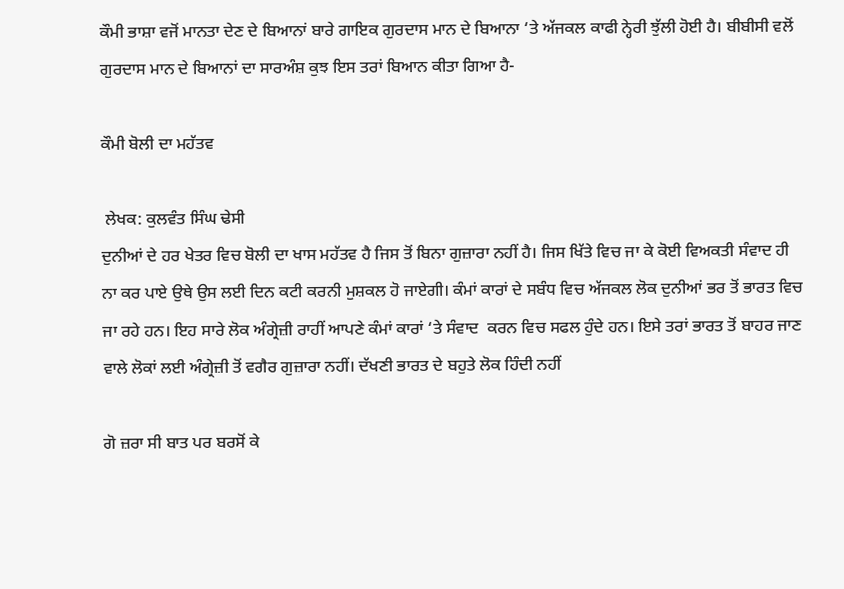ਕੌਮੀ ਭਾਸ਼ਾ ਵਜੋਂ ਮਾਨਤਾ ਦੇਣ ਦੇ ਬਿਆਨਾਂ ਬਾਰੇ ਗਾਇਕ ਗੁਰਦਾਸ ਮਾਨ ਦੇ ਬਿਆਨਾ ‘ਤੇ ਅੱਜਕਲ ਕਾਫੀ ਨ੍ਹੇਰੀ ਝੁੱਲੀ ਹੋਈ ਹੈ। ਬੀਬੀਸੀ ਵਲੋਂ ਗੁਰਦਾਸ ਮਾਨ ਦੇ ਬਿਆਨਾਂ ਦਾ ਸਾਰਅੰਸ਼ ਕੁਝ ਇਸ ਤਰਾਂ ਬਿਆਨ ਕੀਤਾ ਗਿਆ ਹੈ-

ਕੌਮੀ ਬੋਲੀ ਦਾ ਮਹੱਤਵ

 ਲੇਖਕ: ਕੁਲਵੰਤ ਸਿੰਘ ਢੇਸੀ
ਦੁਨੀਆਂ ਦੇ ਹਰ ਖੇਤਰ ਵਿਚ ਬੋਲੀ ਦਾ ਖਾਸ ਮਹੱਤਵ ਹੈ ਜਿਸ ਤੋਂ ਬਿਨਾ ਗੁਜ਼ਾਰਾ ਨਹੀਂ ਹੈ। ਜਿਸ ਖਿੱਤੇ ਵਿਚ ਜਾ ਕੇ ਕੋਈ ਵਿਅਕਤੀ ਸੰਵਾਦ ਹੀ ਨਾ ਕਰ ਪਾਏ ਉਥੇ ਉਸ ਲਈ ਦਿਨ ਕਟੀ ਕਰਨੀ ਮੁਸ਼ਕਲ ਹੋ ਜਾਏਗੀ। ਕੰਮਾਂ ਕਾਰਾਂ ਦੇ ਸਬੰਧ ਵਿਚ ਅੱਜਕਲ ਲੋਕ ਦੁਨੀਆਂ ਭਰ ਤੋਂ ਭਾਰਤ ਵਿਚ ਜਾ ਰਹੇ ਹਨ। ਇਹ ਸਾਰੇ ਲੋਕ ਅੰਗ੍ਰੇਜ਼ੀ ਰਾਹੀਂ ਆਪਣੇ ਕੰਮਾਂ ਕਾਰਾਂ ‘ਤੇ ਸੰਵਾਦ  ਕਰਨ ਵਿਚ ਸਫਲ ਹੁੰਦੇ ਹਨ। ਇਸੇ ਤਰਾਂ ਭਾਰਤ ਤੋਂ ਬਾਹਰ ਜਾਣ ਵਾਲੇ ਲੋਕਾਂ ਲਈ ਅੰਗ੍ਰੇਜ਼ੀ ਤੋਂ ਵਗੈਰ ਗੁਜ਼ਾਰਾ ਨਹੀਂ। ਦੱਖਣੀ ਭਾਰਤ ਦੇ ਬਹੁਤੇ ਲੋਕ ਹਿੰਦੀ ਨਹੀਂ

ਗੋ ਜ਼ਰਾ ਸੀ ਬਾਤ ਪਰ ਬਰਸੋਂ ਕੇ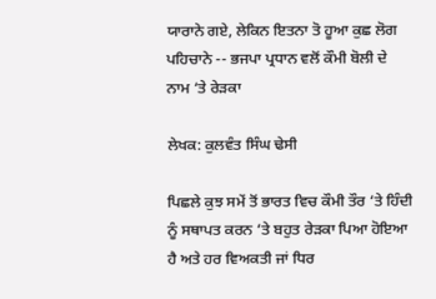ਯਾਰਾਨੇ ਗਏ, ਲੇਕਿਨ ਇਤਨਾ ਤੋ ਹੂਆ ਕੁਛ ਲੋਗ ਪਹਿਚਾਨੇ -- ਭਜਪਾ ਪ੍ਰਧਾਨ ਵਲੋਂ ਕੌਮੀ ਬੋਲੀ ਦੇ ਨਾਮ ‘ਤੇ ਰੇੜਕਾ

ਲੇਖਕ: ਕੁਲਵੰਤ ਸਿੰਘ ਢੇਸੀ

ਪਿਛਲੇ ਕੁਝ ਸਮੇਂ ਤੋਂ ਭਾਰਤ ਵਿਚ ਕੌਮੀ ਤੌਰ ‘ਤੇ ਹਿੰਦੀ ਨੂੰ ਸਥਾਪਤ ਕਰਨ ‘ਤੇ ਬਹੁਤ ਰੇੜਕਾ ਪਿਆ ਹੋਇਆ ਹੈ ਅਤੇ ਹਰ ਵਿਅਕਤੀ ਜਾਂ ਧਿਰ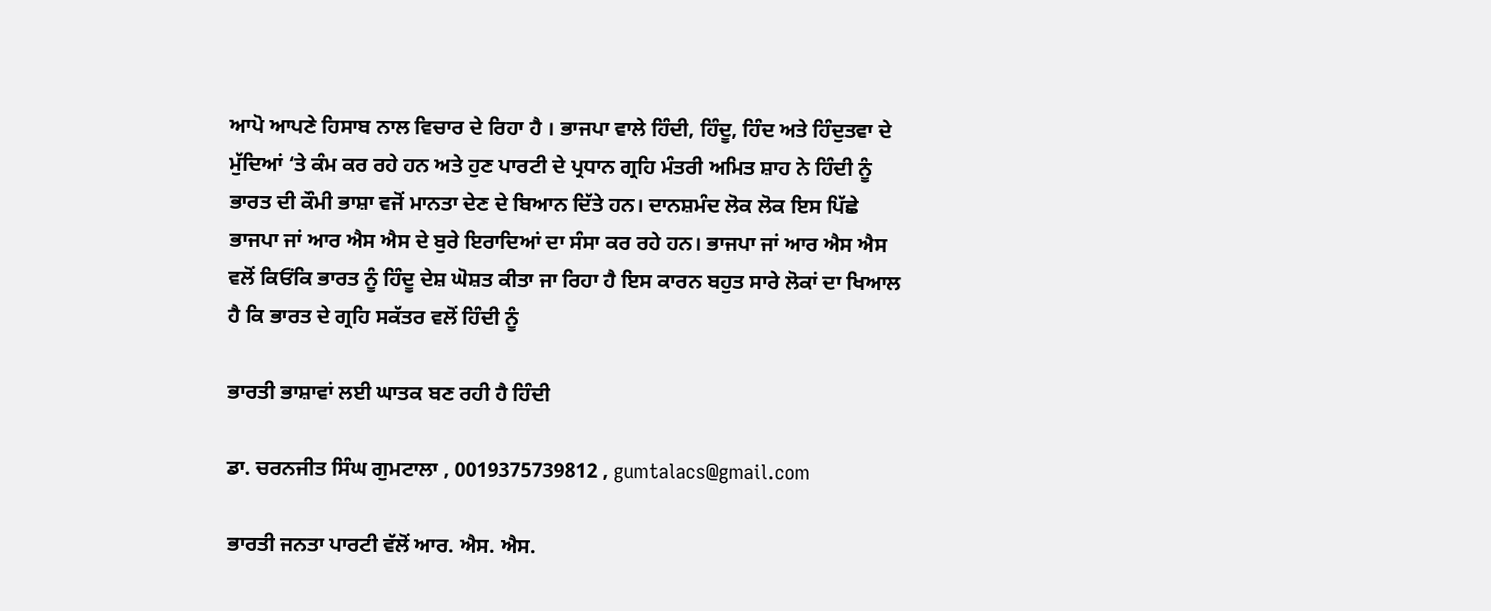ਆਪੋ ਆਪਣੇ ਹਿਸਾਬ ਨਾਲ ਵਿਚਾਰ ਦੇ ਰਿਹਾ ਹੈ । ਭਾਜਪਾ ਵਾਲੇ ਹਿੰਦੀ, ਹਿੰਦੂ, ਹਿੰਦ ਅਤੇ ਹਿੰਦੁਤਵਾ ਦੇ ਮੁੱਦਿਆਂ ‘ਤੇ ਕੰਮ ਕਰ ਰਹੇ ਹਨ ਅਤੇ ਹੁਣ ਪਾਰਟੀ ਦੇ ਪ੍ਰਧਾਨ ਗ੍ਰਹਿ ਮੰਤਰੀ ਅਮਿਤ ਸ਼ਾਹ ਨੇ ਹਿੰਦੀ ਨੂੰ ਭਾਰਤ ਦੀ ਕੌਮੀ ਭਾਸ਼ਾ ਵਜੋਂ ਮਾਨਤਾ ਦੇਣ ਦੇ ਬਿਆਨ ਦਿੱਤੇ ਹਨ। ਦਾਨਸ਼ਮੰਦ ਲੋਕ ਲੋਕ ਇਸ ਪਿੱਛੇ ਭਾਜਪਾ ਜਾਂ ਆਰ ਐਸ ਐਸ ਦੇ ਬੁਰੇ ਇਰਾਦਿਆਂ ਦਾ ਸੰਸਾ ਕਰ ਰਹੇ ਹਨ। ਭਾਜਪਾ ਜਾਂ ਆਰ ਐਸ ਐਸ ਵਲੋਂ ਕਿਓਂਕਿ ਭਾਰਤ ਨੂੰ ਹਿੰਦੂ ਦੇਸ਼ ਘੋਸ਼ਤ ਕੀਤਾ ਜਾ ਰਿਹਾ ਹੈ ਇਸ ਕਾਰਨ ਬਹੁਤ ਸਾਰੇ ਲੋਕਾਂ ਦਾ ਖਿਆਲ ਹੈ ਕਿ ਭਾਰਤ ਦੇ ਗ੍ਰਹਿ ਸਕੱਤਰ ਵਲੋਂ ਹਿੰਦੀ ਨੂੰ

ਭਾਰਤੀ ਭਾਸ਼ਾਵਾਂ ਲਈ ਘਾਤਕ ਬਣ ਰਹੀ ਹੈ ਹਿੰਦੀ

ਡਾ. ਚਰਨਜੀਤ ਸਿੰਘ ਗੁਮਟਾਲਾ , 0019375739812 , gumtalacs@gmail.com

ਭਾਰਤੀ ਜਨਤਾ ਪਾਰਟੀ ਵੱਲੋਂ ਆਰ. ਐਸ. ਐਸ.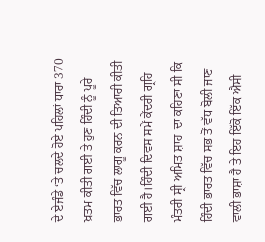ਦੇ ਏਜੰਡੇ ‘ਤੇ ਚਲਦੇ ਹੋਏ ਪਹਿਲਾਂ ਧਾਰਾ 370 ਖ਼ਤਮ ਕੀਤੀ ਗਈ ਤੇ ਹੁਣ ਹਿੰਦੀ ਨੂੰ ਪੂਰੇ ਭਾਰਤ ਵਿੱਚ ਲਾਗੂ ਕਰਨ ਦੀ ਤਿਆਰੀ ਕੀਤੀ ਗਈ ਹੈ।ਹਿੰਦੀ ਦਿਵਸ ਸਮੇਂ ਕੇਂਦਰੀ ਗ੍ਰਹਿ ਮੰਤਰੀ ਸ੍ਰੀ ਅਮਿਤ ਸ਼ਾਹ  ਦਾ ਕਹਿਣਾ ਸੀ ਕਿ ਹਿੰਦੀ ਭਾਰਤ ਵਿੱਚ ਸਭ ਤੋਂ ਵੱਧ ਬੋਲੀ ਜਾਣ ਵਾਲੀ ਭਾਸ਼ਾ ਹੈ ਤੇ ਇਹ ਇੱਕੋ ਇੱਕ ਐਸੀ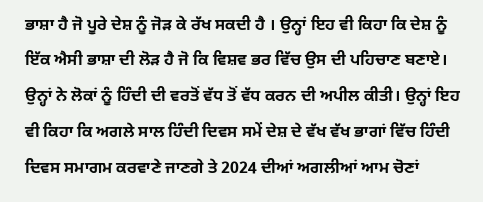ਭਾਸ਼ਾ ਹੈ ਜੋ ਪੂਰੇ ਦੇਸ਼ ਨੂੰ ਜੋੜ ਕੇ ਰੱਖ ਸਕਦੀ ਹੈ । ਉਨ੍ਹਾਂ ਇਹ ਵੀ ਕਿਹਾ ਕਿ ਦੇਸ਼ ਨੂੰ ਇੱਕ ਐਸੀ ਭਾਸ਼ਾ ਦੀ ਲੋੜ ਹੈ ਜੋ ਕਿ ਵਿਸ਼ਵ ਭਰ ਵਿੱਚ ਉਸ ਦੀ ਪਹਿਚਾਣ ਬਣਾਏ। ਉਨ੍ਹਾਂ ਨੇ ਲੋਕਾਂ ਨੂੰ ਹਿੰਦੀ ਦੀ ਵਰਤੋਂ ਵੱਧ ਤੋਂ ਵੱਧ ਕਰਨ ਦੀ ਅਪੀਲ ਕੀਤੀ। ਉਨ੍ਹਾਂ ਇਹ ਵੀ ਕਿਹਾ ਕਿ ਅਗਲੇ ਸਾਲ ਹਿੰਦੀ ਦਿਵਸ ਸਮੇਂ ਦੇਸ਼ ਦੇ ਵੱਖ ਵੱਖ ਭਾਗਾਂ ਵਿੱਚ ਹਿੰਦੀ ਦਿਵਸ ਸਮਾਗਮ ਕਰਵਾਣੇ ਜਾਣਗੇ ਤੇ 2024 ਦੀਆਂ ਅਗਲੀਆਂ ਆਮ ਚੋਣਾਂ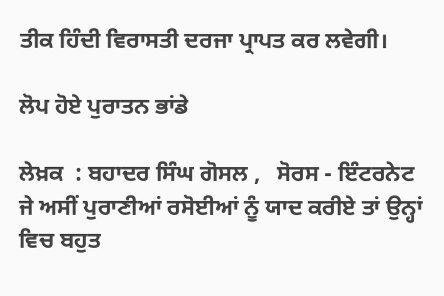ਤੀਕ ਹਿੰਦੀ ਵਿਰਾਸਤੀ ਦਰਜਾ ਪ੍ਰਾਪਤ ਕਰ ਲਵੇਗੀ।

ਲੋਪ ਹੋਏ ਪੁਰਾਤਨ ਭਾਂਡੇ

ਲੇਖ਼ਕ  : ਬਹਾਦਰ ਸਿੰਘ ਗੋਸਲ ,   ਸੋਰਸ - ਇੰਟਰਨੇਟ
ਜੇ ਅਸੀਂ ਪੁਰਾਣੀਆਂ ਰਸੋਈਆਂ ਨੂੰ ਯਾਦ ਕਰੀਏ ਤਾਂ ਉਨ੍ਹਾਂ ਵਿਚ ਬਹੁਤ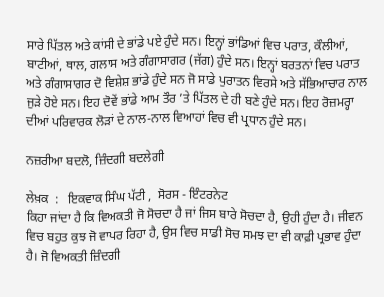ਸਾਰੇ ਪਿੱਤਲ ਅਤੇ ਕਾਂਸੀ ਦੇ ਭਾਂਡੇ ਪਏ ਹੁੰਦੇ ਸਨ। ਇਨ੍ਹਾਂ ਭਾਂਡਿਆਂ ਵਿਚ ਪਰਾਤ, ਕੌਲੀਆਂ, ਬਾਟੀਆਂ, ਥਾਲ, ਗਲਾਸ ਅਤੇ ਗੰਗਾਸਾਗਰ (ਜੱਗ) ਹੁੰਦੇ ਸਨ। ਇਨ੍ਹਾਂ ਬਰਤਨਾਂ ਵਿਚ ਪਰਾਤ ਅਤੇ ਗੰਗਾਸਾਗਰ ਦੋ ਵਿਸ਼ੇਸ਼ ਭਾਂਡੇ ਹੁੰਦੇ ਸਨ ਜੋ ਸਾਡੇ ਪੁਰਾਤਨ ਵਿਰਸੇ ਅਤੇ ਸੱਭਿਆਚਾਰ ਨਾਲ ਜੁੜੇ ਹੋਏ ਸਨ। ਇਹ ਦੋਵੇਂ ਭਾਂਡੇ ਆਮ ਤੌਰ ’ਤੇ ਪਿੱਤਲ ਦੇ ਹੀ ਬਣੇ ਹੁੰਦੇ ਸਨ। ਇਹ ਰੋਜ਼ਮਰ੍ਹਾ ਦੀਆਂ ਪਰਿਵਾਰਕ ਲੋੜਾਂ ਦੇ ਨਾਲ-ਨਾਲ ਵਿਆਹਾਂ ਵਿਚ ਵੀ ਪ੍ਰਧਾਨ ਹੁੰਦੇ ਸਨ।

ਨਜ਼ਰੀਆ ਬਦਲੋ, ਜ਼ਿੰਦਗੀ ਬਦਲੇਗੀ

ਲੇਖ਼ਕ  :   ਇਕਵਾਕ ਸਿੰਘ ਪੱਟੀ ,  ਸੋਰਸ - ਇੰਟਰਨੇਟ
ਕਿਹਾ ਜਾਂਦਾ ਹੈ ਕਿ ਵਿਅਕਤੀ ਜੋ ਸੋਚਦਾ ਹੈ ਜਾਂ ਜਿਸ ਬਾਰੇ ਸੋਚਦਾ ਹੈ, ਉਹੀ ਹੁੰਦਾ ਹੈ। ਜੀਵਨ ਵਿਚ ਬਹੁਤ ਕੁਝ ਜੋ ਵਾਪਰ ਰਿਹਾ ਹੈ, ਉਸ ਵਿਚ ਸਾਡੀ ਸੋਚ ਸਮਝ ਦਾ ਵੀ ਕਾਫ਼ੀ ਪ੍ਰਭਾਵ ਹੁੰਦਾ ਹੈ। ਜੋ ਵਿਅਕਤੀ ਜ਼ਿੰਦਗੀ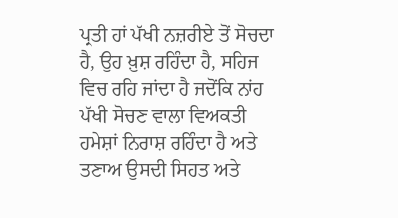ਪ੍ਰਤੀ ਹਾਂ ਪੱਖੀ ਨਜ਼ਰੀਏ ਤੋਂ ਸੋਚਦਾ ਹੈ, ਉਹ ਖ਼ੁਸ਼ ਰਹਿੰਦਾ ਹੈ, ਸਹਿਜ ਵਿਚ ਰਹਿ ਜਾਂਦਾ ਹੈ ਜਦੋਂਕਿ ਨਾਂਹ ਪੱਖੀ ਸੋਚਣ ਵਾਲਾ ਵਿਅਕਤੀ ਹਮੇਸ਼ਾਂ ਨਿਰਾਸ਼ ਰਹਿੰਦਾ ਹੈ ਅਤੇ ਤਣਾਅ ਉਸਦੀ ਸਿਹਤ ਅਤੇ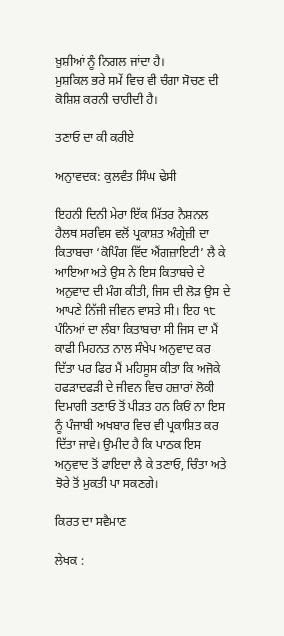ਖ਼ੁਸ਼ੀਆਂ ਨੂੰ ਨਿਗਲ ਜਾਂਦਾ ਹੈ।
ਮੁਸ਼ਕਿਲ ਭਰੇ ਸਮੇਂ ਵਿਚ ਵੀ ਚੰਗਾ ਸੋਚਣ ਦੀ ਕੋਸ਼ਿਸ਼ ਕਰਨੀ ਚਾਹੀਦੀ ਹੈ।

ਤਣਾਓ ਦਾ ਕੀ ਕਰੀਏ

ਅਨੁਾਵਦਕ: ਕੁਲਵੰਤ ਸਿੰਘ ਢੇਸੀ

ਇਹਨੀ ਦਿਨੀ ਮੇਰਾ ਇੱਕ ਮਿੱਤਰ ਨੈਸ਼ਨਲ ਹੈਲਥ ਸਰਵਿਸ ਵਲੋਂ ਪ੍ਰਕਾਸ਼ਤ ਅੰਗ੍ਰੇਜ਼ੀ ਦਾ ਕਿਤਾਬਚਾ ‘ਕੋਪਿੰਗ ਵਿੱਦ ਐਂਗਜ਼ਾਇਟੀ’ ਲੈ ਕੇ ਆਇਆ ਅਤੇ ਉਸ ਨੇ ਇਸ ਕਿਤਾਬਚੇ ਦੇ ਅਨੁਵਾਦ ਦੀ ਮੰਗ ਕੀਤੀ, ਜਿਸ ਦੀ ਲੋੜ ਉਸ ਦੇ ਆਪਣੇ ਨਿੱਜੀ ਜੀਵਨ ਵਾਸਤੇ ਸੀ। ਇਹ ੧੮ ਪੰਨਿਆਂ ਦਾ ਲੰਬਾ ਕਿਤਾਬਚਾ ਸੀ ਜਿਸ ਦਾ ਮੈਂ ਕਾਫੀ ਮਿਹਨਤ ਨਾਲ ਸੰਖੇਪ ਅਨੁਵਾਦ ਕਰ ਦਿੱਤਾ ਪਰ ਫਿਰ ਮੈਂ ਮਹਿਸੂਸ ਕੀਤਾ ਕਿ ਅਜੋਕੇ ਹਫੜਾਦਫੜੀ ਦੇ ਜੀਵਨ ਵਿਚ ਹਜ਼ਾਰਾਂ ਲੋਕੀ ਦਿਮਾਗੀ ਤਣਾਓ ਤੋਂ ਪੀੜਤ ਹਨ ਕਿਓਂ ਨਾ ਇਸ ਨੂੰ ਪੰਜਾਬੀ ਅਖਬਾਰ ਵਿਚ ਵੀ ਪ੍ਰਕਾਸ਼ਿਤ ਕਰ ਦਿੱਤਾ ਜਾਵੇ। ਉਮੀਦ ਹੈ ਕਿ ਪਾਠਕ ਇਸ ਅਨੁਵਾਦ ਤੋਂ ਫਾਇਦਾ ਲੈ ਕੇ ਤਣਾਓ, ਚਿੰਤਾ ਅਤੇ ਝੋਰੇ ਤੋਂ ਮੁਕਤੀ ਪਾ ਸਕਣਗੇ।

ਕਿਰਤ ਦਾ ਸਵੈਮਾਣ

ਲੇਖਕ :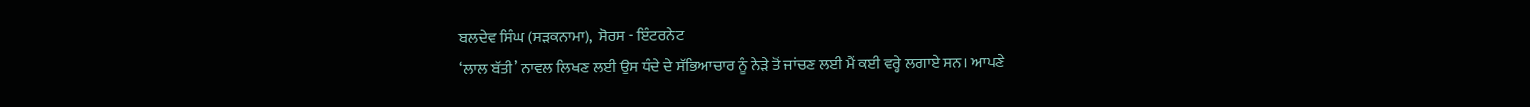ਬਲਦੇਵ ਸਿੰਘ (ਸੜਕਨਾਮਾ),  ਸੋਰਸ - ਇੰਟਰਨੇਟ
‘ਲਾਲ ਬੱਤੀ’ ਨਾਵਲ ਲਿਖਣ ਲਈ ਉਸ ਧੰਦੇ ਦੇ ਸੱਭਿਆਚਾਰ ਨੂੰ ਨੇੜੇ ਤੋਂ ਜਾਂਚਣ ਲਈ ਮੈਂ ਕਈ ਵਰ੍ਹੇ ਲਗਾਏ ਸਨ। ਆਪਣੇ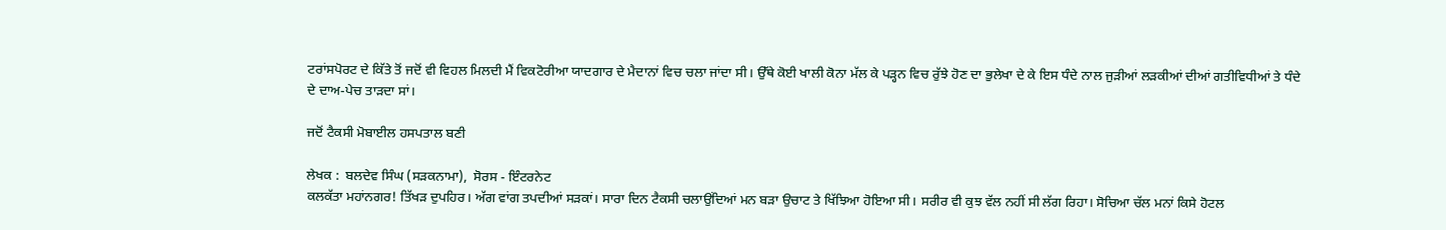ਟਰਾਂਸਪੋਰਟ ਦੇ ਕਿੱਤੇ ਤੋਂ ਜਦੋਂ ਵੀ ਵਿਹਲ ਮਿਲਦੀ ਮੈਂ ਵਿਕਟੋਰੀਆ ਯਾਦਗਾਰ ਦੇ ਮੈਦਾਨਾਂ ਵਿਚ ਚਲਾ ਜਾਂਦਾ ਸੀ। ਉੱਥੇ ਕੋਈ ਖਾਲੀ ਕੋਨਾ ਮੱਲ ਕੇ ਪੜ੍ਹਨ ਵਿਚ ਰੁੱਝੇ ਹੋਣ ਦਾ ਭੁਲੇਖਾ ਦੇ ਕੇ ਇਸ ਧੰਦੇ ਨਾਲ ਜੁੜੀਆਂ ਲੜਕੀਆਂ ਦੀਆਂ ਗਤੀਵਿਧੀਆਂ ਤੇ ਧੰਦੇ ਦੇ ਦਾਅ-ਪੇਚ ਤਾੜਦਾ ਸਾਂ।

ਜਦੋਂ ਟੈਕਸੀ ਮੋਬਾਈਲ ਹਸਪਤਾਲ ਬਣੀ

ਲੇਖਕ :  ਬਲਦੇਵ ਸਿੰਘ (ਸੜਕਨਾਮਾ),  ਸੋਰਸ - ਇੰਟਰਨੇਟ
ਕਲਕੱਤਾ ਮਹਾਂਨਗਰ! ਤਿੱਖੜ ਦੁਪਹਿਰ। ਅੱਗ ਵਾਂਗ ਤਪਦੀਆਂ ਸੜਕਾਂ। ਸਾਰਾ ਦਿਨ ਟੈਕਸੀ ਚਲਾਉਂਦਿਆਂ ਮਨ ਬੜਾ ਉਚਾਟ ਤੇ ਖਿੱਝਿਆ ਹੋਇਆ ਸੀ। ਸਰੀਰ ਵੀ ਕੁਝ ਵੱਲ ਨਹੀਂ ਸੀ ਲੱਗ ਰਿਹਾ। ਸੋਚਿਆ ਚੱਲ ਮਨਾਂ ਕਿਸੇ ਹੋਟਲ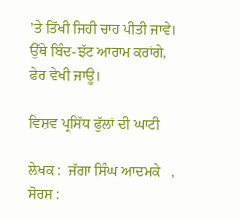’ਤੇ ਤਿੱਖੀ ਜਿਹੀ ਚਾਹ ਪੀਤੀ ਜਾਵੇ। ਉੱਥੇ ਬਿੰਦ-ਝੱਟ ਆਰਾਮ ਕਰਾਂਗੇ, ਫੇਰ ਵੇਖੀ ਜਾਊ।

ਵਿਸ਼ਵ ਪ੍ਰਸਿੱਧ ਫੁੱਲਾਂ ਦੀ ਘਾਟੀ

ਲੇਖਕ :  ਜੱਗਾ ਸਿੰਘ ਆਦਮਕੇ   , ਸੋਰਸ :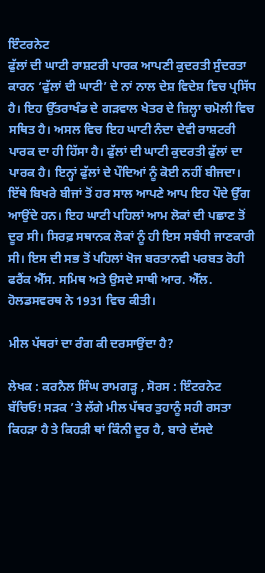ਇੰਟਰਨੇਟ
ਫੁੱਲਾਂ ਦੀ ਘਾਟੀ ਰਾਸ਼ਟਰੀ ਪਾਰਕ ਆਪਣੀ ਕੁਦਰਤੀ ਸੁੰਦਰਤਾ ਕਾਰਨ ‘ਫੁੱਲਾਂ ਦੀ ਘਾਟੀ’ ਦੇ ਨਾਂ ਨਾਲ ਦੇਸ਼ ਵਿਦੇਸ਼ ਵਿਚ ਪ੍ਰਸਿੱਧ ਹੈ। ਇਹ ਉੱਤਰਾਖੰਡ ਦੇ ਗੜਵਾਲ ਖੇਤਰ ਦੇ ਜ਼ਿਲ੍ਹਾ ਚਮੋਲੀ ਵਿਚ ਸਥਿਤ ਹੈ। ਅਸਲ ਵਿਚ ਇਹ ਘਾਟੀ ਨੰਦਾ ਦੇਵੀ ਰਾਸ਼ਟਰੀ ਪਾਰਕ ਦਾ ਹੀ ਹਿੱਸਾ ਹੈ। ਫੁੱਲਾਂ ਦੀ ਘਾਟੀ ਕੁਦਰਤੀ ਫੁੱਲਾਂ ਦਾ ਪਾਰਕ ਹੈ। ਇਨ੍ਹਾਂ ਫੁੱਲਾਂ ਦੇ ਪੌਦਿਆਂ ਨੂੰ ਕੋਈ ਨਹੀਂ ਬੀਜਦਾ। ਇੱਥੇ ਬਿਖਰੇ ਬੀਜਾਂ ਤੋਂ ਹਰ ਸਾਲ ਆਪਣੇ ਆਪ ਇਹ ਪੌਦੇ ਉੱਗ ਆਉਂਦੇ ਹਨ। ਇਹ ਘਾਟੀ ਪਹਿਲਾਂ ਆਮ ਲੋਕਾਂ ਦੀ ਪਛਾਣ ਤੋਂ ਦੂਰ ਸੀ। ਸਿਰਫ਼ ਸਥਾਨਕ ਲੋਕਾਂ ਨੂੰ ਹੀ ਇਸ ਸਬੰਧੀ ਜਾਣਕਾਰੀ ਸੀ। ਇਸ ਦੀ ਸਭ ਤੋਂ ਪਹਿਲਾਂ ਖੋਜ ਬਰਤਾਨਵੀ ਪਰਬਤ ਰੋਹੀ ਫਰੈਂਕ ਐੱਸ. ਸਮਿਥ ਅਤੇ ਉਸਦੇ ਸਾਥੀ ਆਰ. ਐੱਲ. ਹੋਲਡਸਵਰਥ ਨੇ 1931 ਵਿਚ ਕੀਤੀ।

ਮੀਲ ਪੱਥਰਾਂ ਦਾ ਰੰਗ ਕੀ ਦਰਸਾਉਂਦਾ ਹੈ?

ਲੇਖਕ : ਕਰਨੈਲ ਸਿੰਘ ਰਾਮਗੜ੍ਹ , ਸੋਰਸ : ਇੰਟਰਨੇਟ
ਬੱਚਿਓ! ਸੜਕ ’ਤੇ ਲੱਗੇ ਮੀਲ ਪੱਥਰ ਤੁਹਾਨੂੰ ਸਹੀ ਰਸਤਾ ਕਿਹੜਾ ਹੈ ਤੇ ਕਿਹੜੀ ਥਾਂ ਕਿੰਨੀ ਦੂਰ ਹੈ, ਬਾਰੇ ਦੱਸਦੇ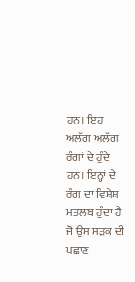ਹਨ। ਇਹ ਅਲੱਗ ਅਲੱਗ ਰੰਗਾਂ ਦੇ ਹੁੰਦੇ ਹਨ। ਇਨ੍ਹਾਂ ਦੇ ਰੰਗ ਦਾ ਵਿਸ਼ੇਸ਼ ਮਤਲਬ ਹੁੰਦਾ ਹੈ ਜੋ ਉਸ ਸੜਕ ਦੀ ਪਛਾਣ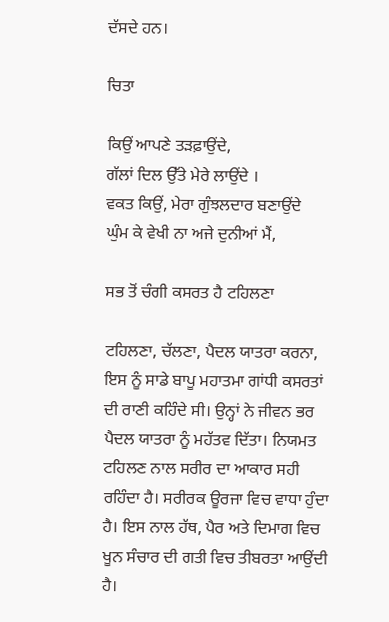ਦੱਸਦੇ ਹਨ।

ਚਿਤਾ

ਕਿਉਂ ਆਪਣੇ ਤੜਫ਼ਾਉਂਦੇ,
ਗੱਲਾਂ ਦਿਲ ਉੱਤੇ ਮੇਰੇ ਲਾਉਂਦੇ ।
ਵਕਤ ਕਿਉਂ, ਮੇਰਾ ਗੁੰਝਲਦਾਰ ਬਣਾਉਂਦੇ
ਘੁੰਮ ਕੇ ਵੇਖੀ ਨਾ ਅਜੇ ਦੁਨੀਆਂ ਮੈਂ,

ਸਭ ਤੋਂ ਚੰਗੀ ਕਸਰਤ ਹੈ ਟਹਿਲਣਾ

ਟਹਿਲਣਾ, ਚੱਲਣਾ, ਪੈਦਲ ਯਾਤਰਾ ਕਰਨਾ, ਇਸ ਨੂੰ ਸਾਡੇ ਬਾਪੂ ਮਹਾਤਮਾ ਗਾਂਧੀ ਕਸਰਤਾਂ ਦੀ ਰਾਣੀ ਕਹਿੰਦੇ ਸੀ। ਉਨ੍ਹਾਂ ਨੇ ਜੀਵਨ ਭਰ ਪੈਦਲ ਯਾਤਰਾ ਨੂੰ ਮਹੱਤਵ ਦਿੱਤਾ। ਨਿਯਮਤ ਟਹਿਲਣ ਨਾਲ ਸਰੀਰ ਦਾ ਆਕਾਰ ਸਹੀ ਰਹਿੰਦਾ ਹੈ। ਸਰੀਰਕ ਊਰਜਾ ਵਿਚ ਵਾਧਾ ਹੁੰਦਾ ਹੈ। ਇਸ ਨਾਲ ਹੱਥ, ਪੈਰ ਅਤੇ ਦਿਮਾਗ ਵਿਚ ਖੂਨ ਸੰਚਾਰ ਦੀ ਗਤੀ ਵਿਚ ਤੀਬਰਤਾ ਆਉਂਦੀ ਹੈ।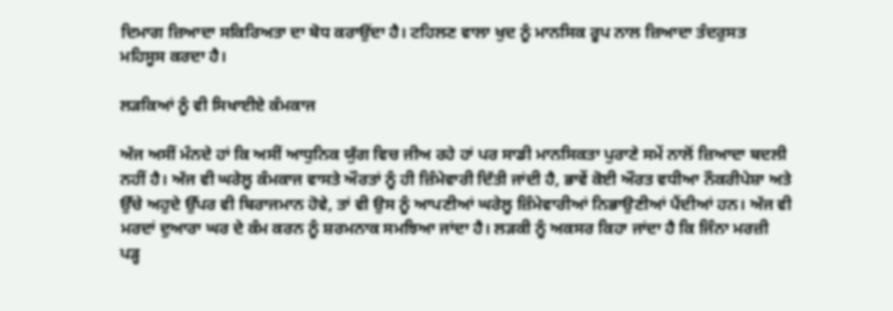ਦਿਮਾਗ ਜ਼ਿਆਦਾ ਸਕਿਰਿਅਤਾ ਦਾ ਬੋਧ ਕਰਾਉਂਦਾ ਹੈ। ਟਹਿਲਣ ਵਾਲਾ ਖੁਦ ਨੂੰ ਮਾਨਸਿਕ ਰੂਪ ਨਾਲ ਜ਼ਿਆਦਾ ਤੰਦਰੁਸਤ ਮਹਿਸੂਸ ਕਰਦਾ ਹੈ।

ਲੜਕਿਆਂ ਨੂੰ ਵੀ ਸਿਖਾਈਏ ਕੰਮਕਾਜ

ਅੱਜ ਅਸੀਂ ਮੰਨਦੇ ਹਾਂ ਕਿ ਅਸੀਂ ਆਧੁਨਿਕ ਯੁੱਗ ਵਿਚ ਜੀਅ ਰਹੇ ਹਾਂ ਪਰ ਸਾਡੀ ਮਾਨਸਿਕਤਾ ਪੁਰਾਣੇ ਸਮੇਂ ਨਾਲੋਂ ਜ਼ਿਆਦਾ ਬਦਲੀ ਨਹੀਂ ਹੈ। ਅੱਜ ਵੀ ਘਰੇਲੂ ਕੰਮਕਾਜ ਵਾਸਤੇ ਔਰਤਾਂ ਨੂੰ ਹੀ ਜ਼ਿੰਮੇਵਾਰੀ ਦਿੱਤੀ ਜਾਂਦੀ ਹੈ, ਭਾਵੇਂ ਕੋਈ ਔਰਤ ਵਧੀਆ ਨੌਕਰੀਪੇਸ਼ਾ ਅਤੇ ਉੱਚੇ ਅਹੁਦੇ ਉੱਪਰ ਵੀ ਬਿਰਾਜਮਾਨ ਹੋਵੇ, ਤਾਂ ਵੀ ਉਸ ਨੂੰ ਆਪਣੀਆਂ ਘਰੇਲੂ ਜ਼ਿੰਮੇਵਾਰੀਆਂ ਨਿਭਾਉਣੀਆਂ ਪੈਂਦੀਆਂ ਹਨ। ਅੱਜ ਵੀ ਮਰਦਾਂ ਦੁਆਰਾ ਘਰ ਦੇ ਕੰਮ ਕਰਨ ਨੂੰ ਸ਼ਰਮਨਾਕ ਸਮਝਿਆ ਜਾਂਦਾ ਹੈ। ਲੜਕੀ ਨੂੰ ਅਕਸਰ ਕਿਹਾ ਜਾਂਦਾ ਹੈ ਕਿ ਜਿੰਨਾ ਮਰਜ਼ੀ ਪੜ੍ਹ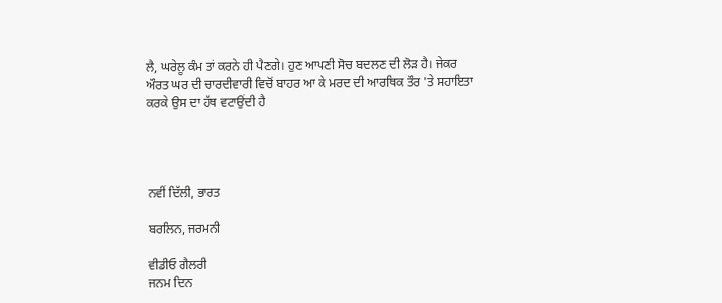ਲੈ, ਘਰੇਲੂ ਕੰਮ ਤਾਂ ਕਰਨੇ ਹੀ ਪੈਣਗੇ। ਹੁਣ ਆਪਣੀ ਸੋਚ ਬਦਲਣ ਦੀ ਲੋੜ ਹੈ। ਜੇਕਰ ਔਰਤ ਘਰ ਦੀ ਚਾਰਦੀਵਾਰੀ ਵਿਚੋਂ ਬਾਹਰ ਆ ਕੇ ਮਰਦ ਦੀ ਆਰਥਿਕ ਤੌਰ 'ਤੇ ਸਹਾਇਤਾ ਕਰਕੇ ਉਸ ਦਾ ਹੱਥ ਵਟਾਉਂਦੀ ਹੈ




ਨਵੀਂ ਦਿੱਲੀ, ਭਾਰਤ

ਬਰਲਿਨ, ਜਰਮਨੀ

ਵੀਡੀਓ ਗੈਲਰੀ
ਜਨਮ ਦਿਨ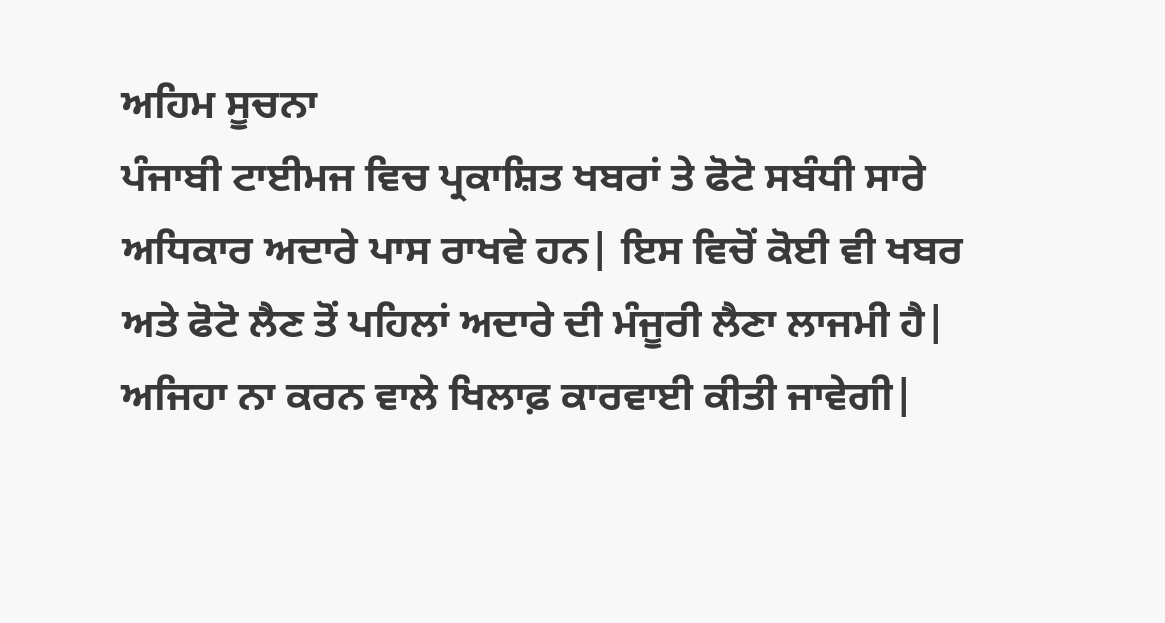ਅਹਿਮ ਸੂਚਨਾ
ਪੰਜਾਬੀ ਟਾਈਮਜ ਵਿਚ ਪ੍ਰਕਾਸ਼ਿਤ ਖਬਰਾਂ ਤੇ ਫੋਟੋ ਸਬੰਧੀ ਸਾਰੇ ਅਧਿਕਾਰ ਅਦਾਰੇ ਪਾਸ ਰਾਖਵੇ ਹਨ| ਇਸ ਵਿਚੋਂ ਕੋਈ ਵੀ ਖਬਰ ਅਤੇ ਫੋਟੋ ਲੈਣ ਤੋਂ ਪਹਿਲਾਂ ਅਦਾਰੇ ਦੀ ਮੰਜੂਰੀ ਲੈਣਾ ਲਾਜਮੀ ਹੈ| ਅਜਿਹਾ ਨਾ ਕਰਨ ਵਾਲੇ ਖਿਲਾਫ਼ ਕਾਰਵਾਈ ਕੀਤੀ ਜਾਵੇਗੀ|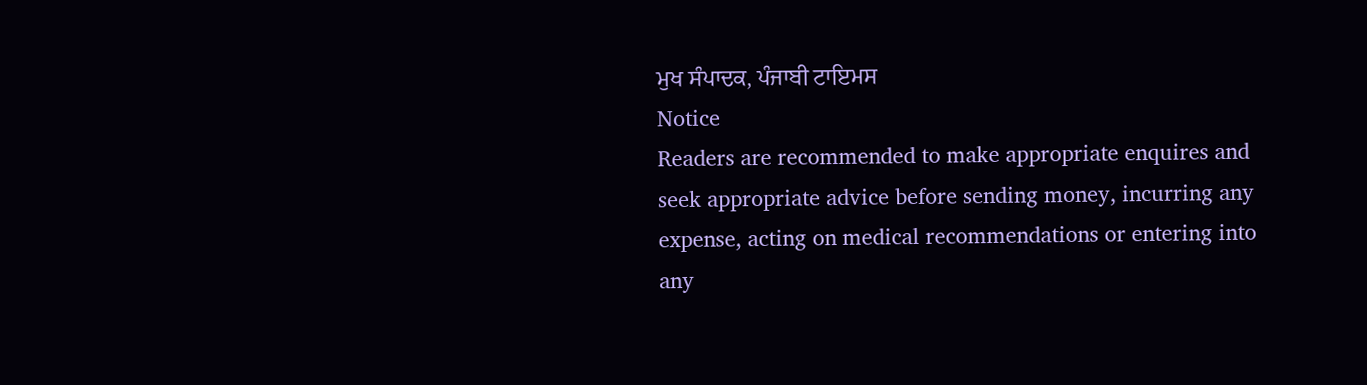ਮੁਖ ਸੰਪਾਦਕ, ਪੰਜਾਬੀ ਟਾਇਮਸ
Notice
Readers are recommended to make appropriate enquires and seek appropriate advice before sending money, incurring any expense, acting on medical recommendations or entering into any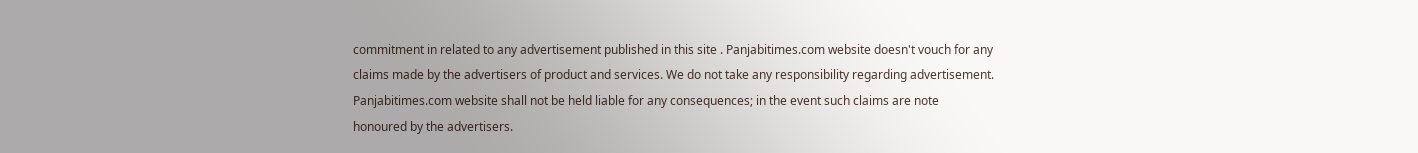commitment in related to any advertisement published in this site . Panjabitimes.com website doesn't vouch for any claims made by the advertisers of product and services. We do not take any responsibility regarding advertisement. Panjabitimes.com website shall not be held liable for any consequences; in the event such claims are note honoured by the advertisers.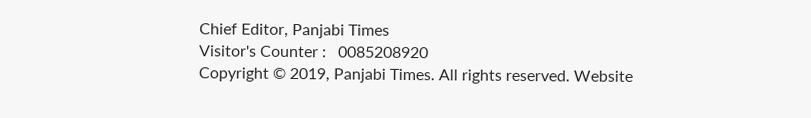Chief Editor, Panjabi Times
Visitor's Counter :   0085208920
Copyright © 2019, Panjabi Times. All rights reserved. Website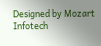Designed by Mozart Infotech